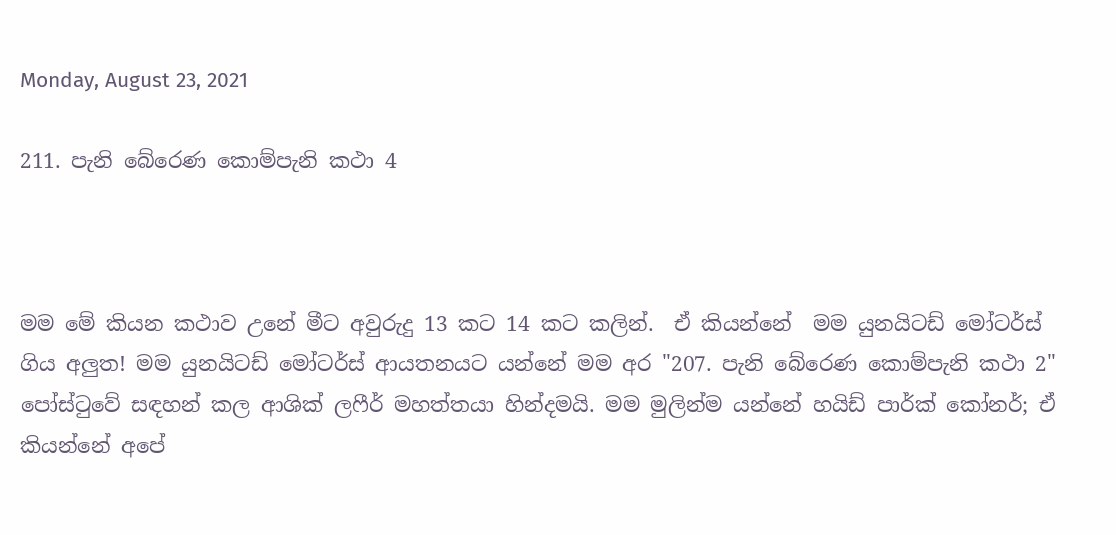Monday, August 23, 2021

211. පැනි බේරෙණ කොම්පැනි කථා 4



මම මේ කියන කථාව උනේ මීට අවුරුදු 13 කට 14 කට කලින්.  ඒ කියන්නේ  මම යුනයිටඩ් මෝටර්ස් ගිය අලුත! මම යුනයිටඩ් මෝටර්ස් ආයතනයට යන්නේ මම අර "207. පැනි බේරෙණ කොම්පැනි කථා 2" පෝස්ටුවේ සඳහන් කල ආශික් ලෆීර් මහත්තයා හින්දමයි. මම මුලින්ම යන්නේ හයිඩ් පාර්ක් කෝනර්; ඒ කියන්නේ අපේ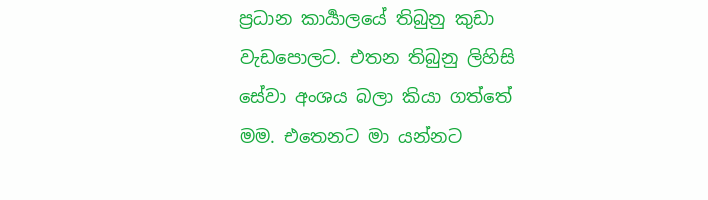ප්‍රධාන කාර්‍යාලයේ තිබුනු කුඩා වැඩපොලට. එතන තිබුනු ලිහිසි සේවා අංශය බලා කියා ගත්තේ මම. එතෙනට මා යන්නට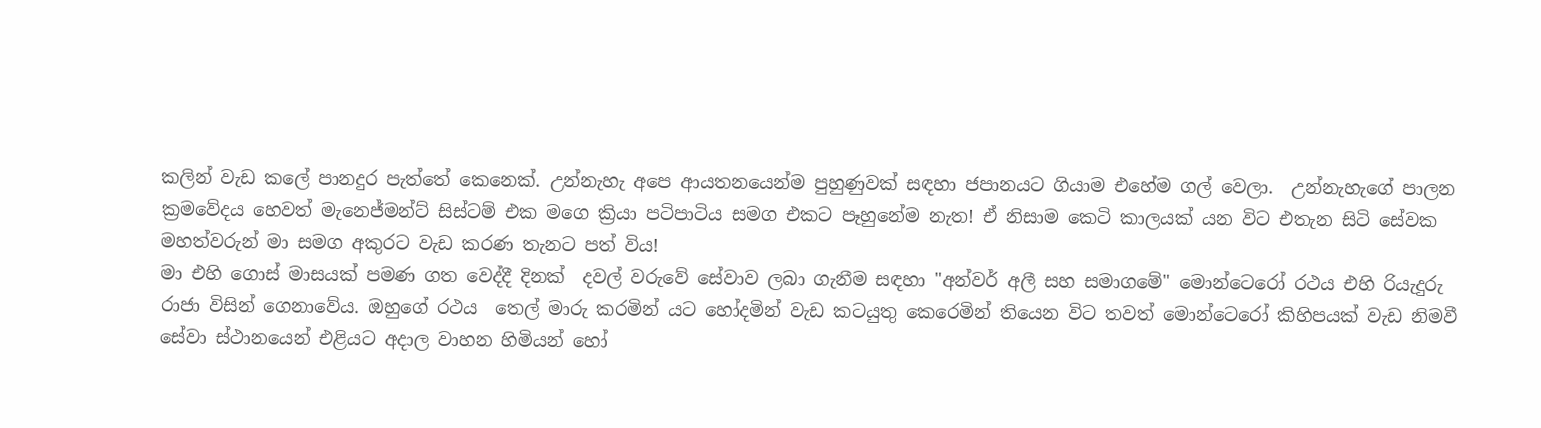කලින් වැඩ කලේ පානදුර පැත්තේ කෙනෙක්. උන්නැහැ අපෙ ආයතනයෙන්ම පුහුණුවක් සඳහා ජපානයට ගියාම එහේම ගල් වෙලා.  උන්නැහැගේ පාලන ක්‍රමවේදය හෙවත් මැනෙජ්මන්ට් සිස්ටම් එක මගෙ ක්‍රියා පටිපාටිය සමග එකට පෑහුනේම නැත! ඒ නිසාම කෙටි කාලයක් යන විට එතැන සිටි සේවක මහත්වරුන් මා සමග අකුරට වැඩ කරණ තැනට පත් විය!
මා එහි ගොස් මාසයක් පමණ ගත වෙද්දී දිනක්  දවල් වරුවේ සේවාව ලබා ගැනීම සඳහා "අන්වර් අලී සහ සමාගමේ" මොන්ටෙරෝ රථය එහි රියැදුරු රාජා විසින් ගෙනාවේය. ඔහුගේ රථය  තෙල් මාරු කරමින් යට හෝදමින් වැඩ කටයුතු කෙරෙමින් තියෙන විට තවත් මොන්ටෙරෝ කිහිපයක් වැඩ නිමවී සේවා ස්ථානයෙන් එළියට අදාල වාහන හිමියන් හෝ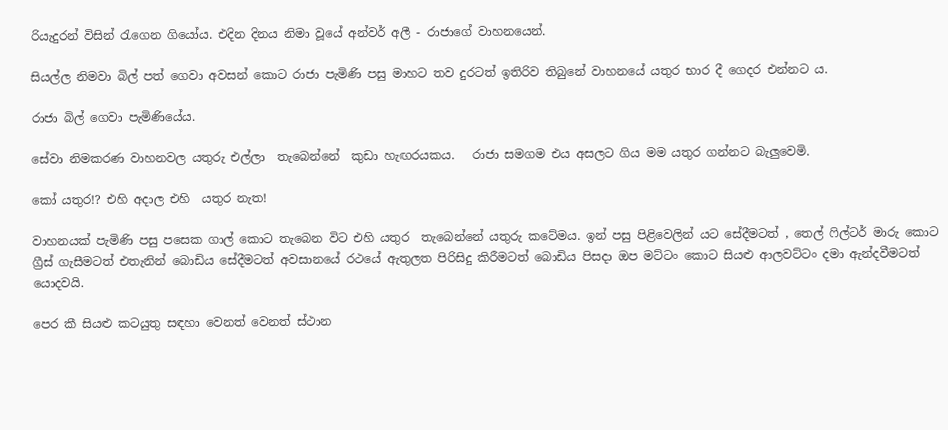රියැදුරන් විසින් රැගෙන ගියෝය. එදින දිනය නිමා වූයේ අන්වර් අලී - රාජාගේ වාහනයෙන්.

සියල්ල නිමවා බිල් පත් ගෙවා අවසන් කොට රාජා පැමිණි පසු මාහට තව දුරටත් ඉතිරිව තිබුනේ වාහනයේ යතුර භාර දී ගෙදර එන්නට ය.

රාජා බිල් ගෙවා පැමිණියේය.

සේවා නිමකරණ වාහනවල යතුරු එල්ලා  තැබෙන්නේ  කුඩා හැඟරයකය.   රාජා සමගම එය අසලට ගිය මම යතුර ගන්නට බැලුවෙමි.

කෝ යතුර!? එහි අදාල එහි  යතුර නැත!

වාහනයක් පැමිණි පසු පසෙක ගාල් කොට තැබෙන විට එහි යතුර  තැබෙන්නේ යතුරු කටේමය. ඉන් පසු පිළිවෙලින් යට සේදීමටත් , තෙල් ෆිල්ටර් මාරු කොට ග්‍රීස් ගැසීමටත් එතැනින් බොඩිය සේදීමටත් අවසානයේ රථයේ ඇතුලත පිරිසිදු කිරීමටත් බොඩිය පිසදා ඔප මට්ටං කොට සියළු ආලවට්ටං දමා ඇන්දවීමටත් යොදවයි.

පෙර කී සියළු කටයුතු සඳහා වෙනත් වෙනත් ස්ථාන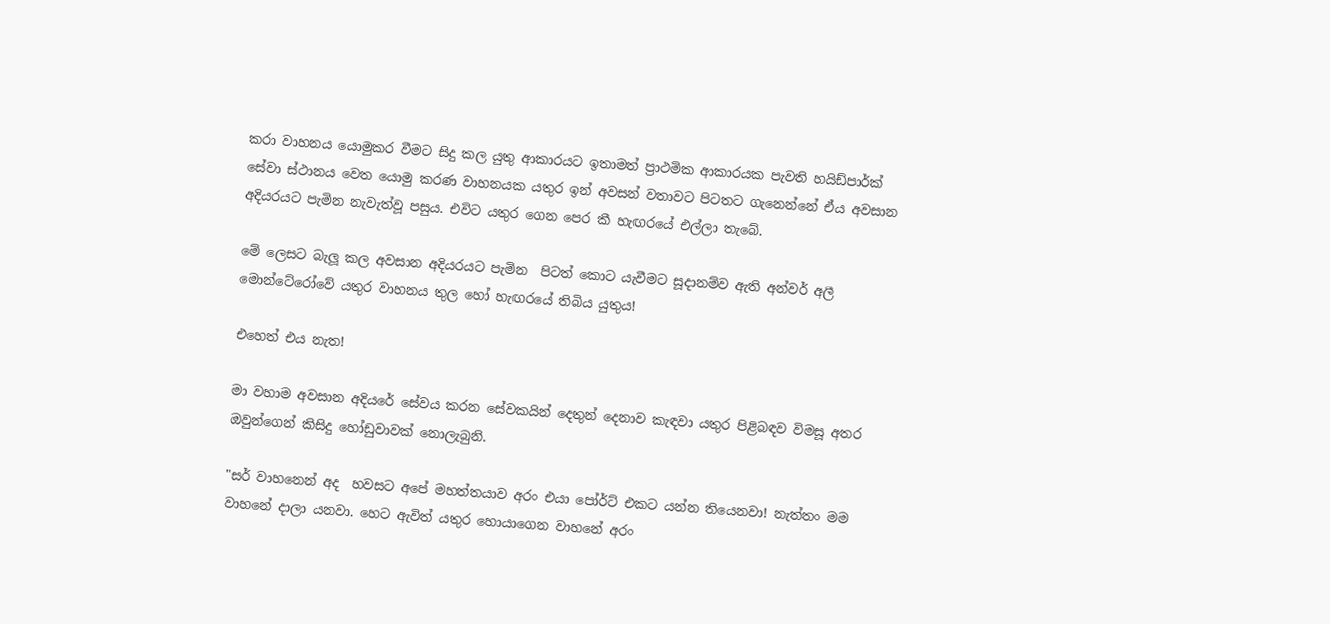කරා වාහනය යොමුකර වීමට සිදු කල යුතු ආකාරයට ඉතාමත් ප්‍රාථමික ආකාරයක පැවති හයිඩ්පාර්ක් සේවා ස්ථානය වෙත යොමු කරණ වාහනයක යතුර ඉන් අවසන් වතාවට පිටතට ගැනෙන්නේ ඒය අවසාන අදියරයට පැමින නැවැත්වූ පසුය. එවිට යතුර ගෙන පෙර කී හැඟරයේ එල්ලා තැබේ.

මේ ලෙසට බැලූ කල අවසාන අදියරයට පැමින  පිටත් කොට යැවීමට සූදානම්ව ඇති අන්වර් අලී මොන්ටේරෝවේ යතුර වාහනය තුල හෝ හැඟරයේ තිබිය යුතුය!

එහෙත් එය නැත!

මා වහාම අවසාන අදියරේ සේවය කරන සේවකයින් දෙතුන් දෙනාව කැඳවා යතුර පිළිබඳව විමසූ අතර ඔවුන්ගෙන් කිසිදු හෝඩුවාවක් නොලැබුනි.

"සර් වාහනෙන් අද  හවසට අපේ මහත්තයාව අරං එයා පෝර්ට් එකට යන්න තියෙනවා! නැත්තං මම වාහනේ දාලා යනවා. හෙට ඇවිත් යතුර හොයාගෙන වාහනේ අරං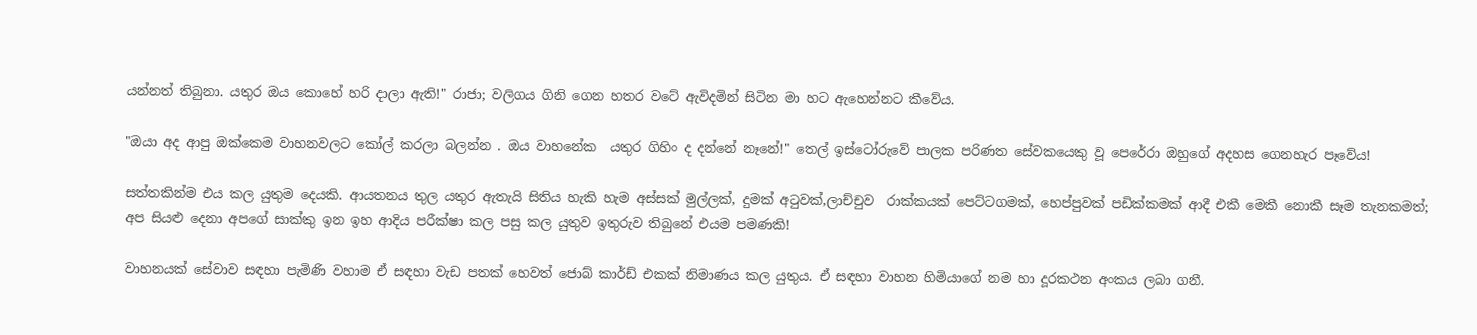යන්නත් තිබුනා. යතුර ඔය කොහේ හරි දාලා ඇති!" රාජා; වලිගය ගිනි ගෙන හතර වටේ ඇවිදමින් සිටින මා හට ඇහෙන්නට කීවේය.

"ඔයා අද ආපු ඔක්කෙම වාහනවලට කෝල් කරලා බලන්න . ඔය වාහනේක  යතුර ගිහිං ද දන්නේ නෑනේ!" තෙල් ඉස්ටෝරුවේ පාලක පරිණත සේවකයෙකු වූ පෙරේරා ඔහුගේ අදහස ගෙනහැර පෑවේය!

සත්තකින්ම එය කල යුතුම දෙයකි. ආයතනය තුල යතුර ඇතැයි සිතිය හැකි හැම අස්සක් මුල්ලක්, දුමක් අටුවක්,ලාච්චුව  රාක්කයක් පෙට්ටගමක්, හෙප්පුවක් පඩික්කමක් ආදී එකී මෙකී නොකී සෑම තැනකමත්; අප සියළු දෙනා අපගේ සාක්කු ඉන ඉහ ආදිය පරීක්ෂා කල පසු කල යුතුව ඉතුරුව තිබුනේ එයම පමණකි!

වාහනයක් සේවාව සඳහා පැමිණි වහාම ඒ සඳහා වැඩ පතක් හෙවත් ජොබ් කාර්ඩ් එකක් නිමාණය කල යුතුය. ඒ සඳහා වාහන හිමියාගේ නම හා දූරකථන අංකය ලබා ගනී.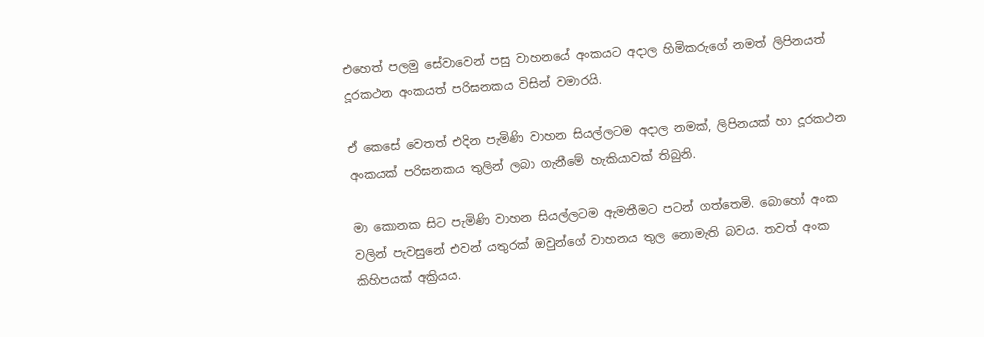එහෙත් පලමු සේවාවෙන් පසු වාහනයේ අංකයට අදාල හිමිකරුගේ නමත් ලිපිනයත් දූරකථන අංකයත් පරිඝනකය විසින් වමාරයි.

ඒ කෙසේ වෙතත් එදින පැමිණි වාහන සියල්ලටම අදාල නමක්, ලිපිනයක් හා දූරකථන අංකයක් පරිඝනකය තුලින් ලබා ගැනීමේ හැකියාවක් තිබුනි.

මා කොනක සිට පැමිණි වාහන සියල්ලටම ඇමතීමට පටන් ගත්තෙමි. බොහෝ අංක වලින් පැවසුනේ එවන් යතුරක් ඔවුන්ගේ වාහනය තුල නොමැති බවය. තවත් අංක කිහිපයක් අක්‍රියය.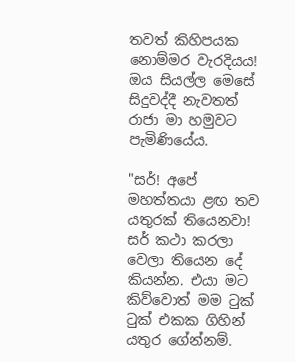තවත් කිහිපයක නොම්මර වැරදියය! ඔය සියල්ල මෙසේ සිදුවද්දී නැවතත් රාජා මා හමුවට පැමිණියේය.

"සර්! අපේ මහත්තයා ළඟ තව යතුරක් තියෙනවා! සර් කථා කරලා වෙලා තියෙන දේ කියන්න. එයා මට කිව්වොත් මම ටුක් ටුක් එකක ගිහින් යතුර ගේන්නම්.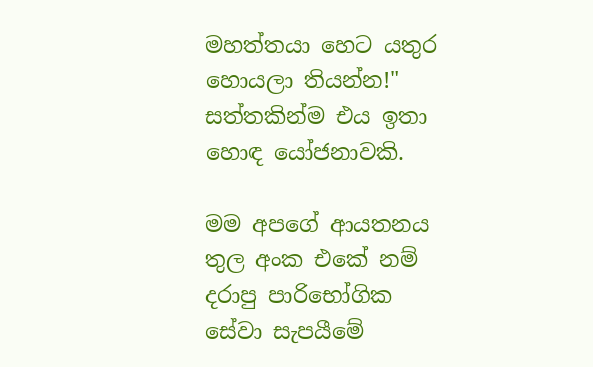මහත්තයා හෙට යතුර හොයලා තියන්න!" සත්තකින්ම එය ඉතා හොඳ යෝජනාවකි.

මම අපගේ ආයතනය තුල අංක එකේ නම් දරාපු පාරිභෝගික සේවා සැපයීමේ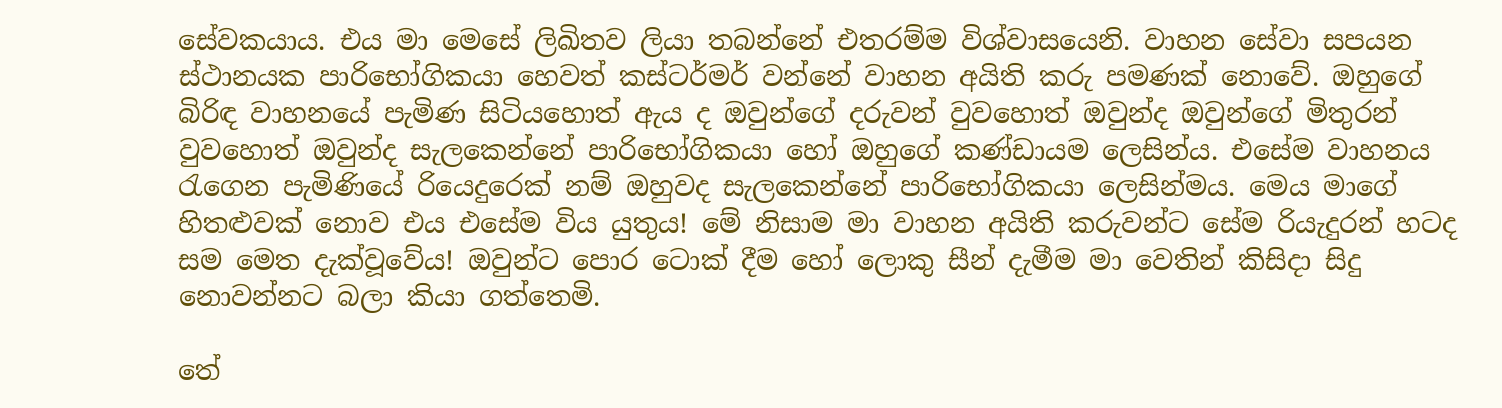සේවකයාය. එය මා මෙසේ ලිඛිතව ලියා තබන්නේ එතරම්ම විශ්වාසයෙනි. වාහන සේවා සපයන ස්ථානයක පාරිභෝගිකයා හෙවත් කස්ටර්මර් වන්නේ වාහන අයිති කරු පමණක් නොවේ. ඔහුගේ බිරිඳ වාහනයේ පැමිණ සිටියහොත් ඇය ද ඔවුන්ගේ දරුවන් වුවහොත් ඔවුන්ද ඔවුන්ගේ මිතුරන් වුවහොත් ඔවුන්ද සැලකෙන්නේ පාරිභෝගිකයා හෝ ඔහුගේ කණ්ඩායම ලෙසින්ය. එසේම වාහනය රැගෙන පැමිණියේ රියෙදුරෙක් නම් ඔහුවද සැලකෙන්නේ පාරිභෝගිකයා ලෙසින්මය. මෙය මාගේ හිතළුවක් නොව එය එසේම විය යුතුය! මේ නිසාම මා වාහන අයිති කරුවන්ට සේම රියැදුරන් හටද සම මෙත දැක්වූවේය! ඔවුන්ට පොර ටොක් දීම හෝ ලොකු සීන් දැමීම මා වෙතින් කිසිදා සිදු නොවන්නට බලා කියා ගත්තෙමි.

තේ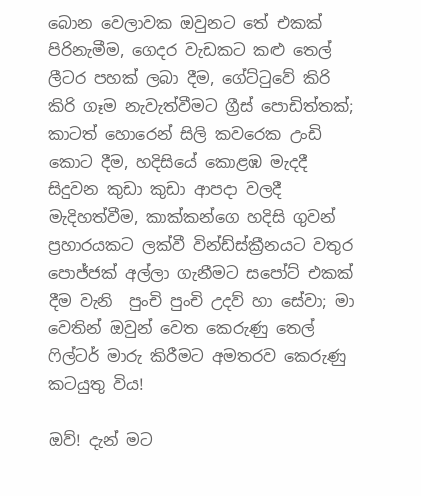බොන වෙලාවක ඔවුනට තේ එකක් පිරිනැමීම, ගෙදර වැඩකට කළු තෙල් ලීටර පහක් ලබා දීම, ගේට්ටුවේ කිරි කිරි ගෑම නැවැත්වීමට ග්‍රීස් පොඩිත්තක්; කාටත් හොරෙන් සිලි කවරෙක උංඩි කොට දීම, හදිසියේ කොළඹ මැදදී සිදුවන කුඩා කුඩා ආපදා වලදී මැදිහත්වීම, කාක්කන්ගෙ හදිසි ගුවන් ප්‍රහාරයකට ලක්වී වින්ඩ්ස්ක්‍රීනයට වතුර පොජ්ජක් අල්ලා ගැනීමට සපෝට් එකක් දීම වැනි  පුංචි පුංචි උදව් හා සේවා; මා වෙතින් ඔවුන් වෙත කෙරුණු තෙල් ෆිල්ටර් මාරු කිරීමට අමතරව කෙරුණු කටයුතු විය!

ඔව්! දැන් මට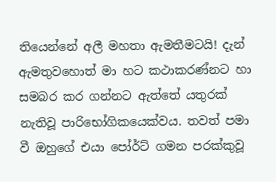තියෙන්නේ අලී මහතා ඇමතීමටයි! දැන් ඇමතුවහොත් මා හට කථාකරණ්නට හා සමබර කර ගන්නට ඇත්තේ යතුරක් නැතිවූ පාරිභෝගිකයෙක්වය. තවත් පමා වී ඔහුගේ එයා පෝර්ට් ගමන පරක්කුවූ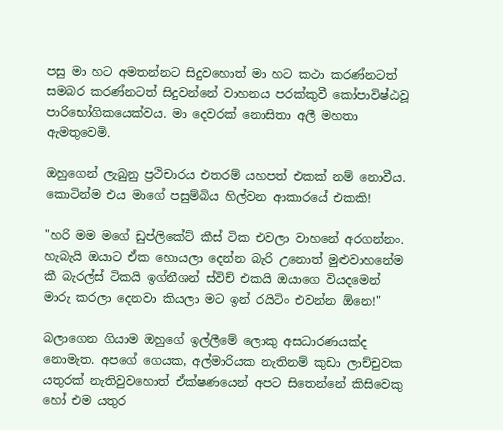පසු මා හට අමතන්නට සිදුවහොත් මා හට කථා කරණ්නටත් සමබර කරණ්නටත් සිදුවන්නේ වාහනය පරක්කුවී කෝපාවිෂ්ඨවූ පාරිභෝගිකයෙක්වය. මා දෙවරක් නොසිතා අලී මහතා ඇමතුවෙමි.

ඔහුගෙන් ලැබුනු ප්‍රථිචාරය එතරම් යහපත් එකක් නම් නොවීය. කොටින්ම එය මාගේ පසුම්බිය හිල්වන ආකාරයේ එකකි!

"හරි මම මගේ ඩුප්ලිකේට් කීස් ටික එවලා වාහනේ අරගන්නං. හැබැයි ඔයාට ඒක හොයලා දෙන්න බැරි උනොත් මුළුවාහනේම කී බැරල්ස් ටිකයි ඉග්නීශන් ස්විච් එකයි ඔයාගෙ වියදමෙන් මාරු කරලා දෙනවා කියලා මට ඉන් රයිටිං එවන්න ඕනෙ!"

බලාගෙන ගියාම ඔහුගේ ඉල්ලීමේ ලොකු අසධාරණයක්ද නොමැත. අපගේ ගෙයක, අල්මාරියක නැතිනම් කුඩා ලාච්චුවක යතුරක් නැතිවුවහොත් ඒක්ෂණයෙන් අපට සිතෙන්නේ කිසිවෙකු හෝ එම යතුර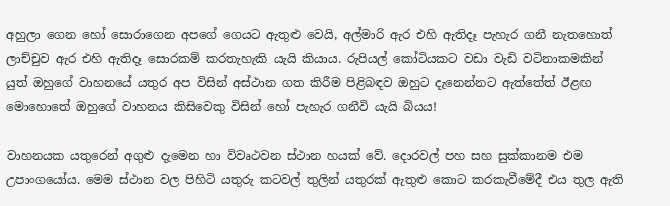අහුලා ගෙන හෝ සොරාගෙන අපගේ ගෙයට ඇතුළු වෙයි, අල්මාරි ඇර එහි ඇතිදෑ පැහැර ගනී නැතහොත් ලාච්චුව ඇර එහි ඇතිදෑ සොරකම් කරතැහැකි යැයි කියාය. රුපියල් කෝටියකට වඩා වැඩි වටිනාකමකින් යුත් ඔහුගේ වාහනයේ යතුර අප විසින් අස්ථාන ගත කිරීම පිළිබඳව ඔහුට දැනෙන්නට ඇත්තේත් ඊළඟ මොහොතේ ඔහුගේ වාහනය කිසිවෙකු විසින් හෝ පැහැර ගනීවි යැයි බියය!

වාහනයක යතුරෙන් අගුළු දැමෙන හා විවෘථවන ස්ථාන හයක් වේ. දොරවල් පහ සහ සුක්කානම එම උපාංගයෝය. මෙම ස්ථාන වල පිහිටි යතුරු කටවල් තුලින් යතුරක් ඇතුළු කොට කරකැවීමේදී එය තුල ඇති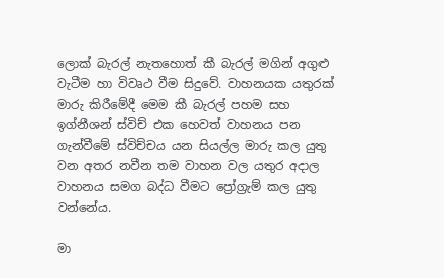ලොක් බැරල් නැතහොත් කී බැරල් මගින් අගුළු වැටීම හා විවෘථ වීම සිදුවේ. වාහනයක යතුරක් මාරු කිරීමේදී මෙම කී බැරල් පහම සහ ඉග්නීශන් ස්විච් එක හෙවත් වාහනය පන ගැන්වීමේ ස්විච්චය යන සියල්ල මාරු කල යුතු වන අතර නවීන තම වාහන වල යතුර අදාල වාහනය සමග බද්ධ වීමට ප්‍රෝග්‍රැම් කල යුතු වන්නේය.

මා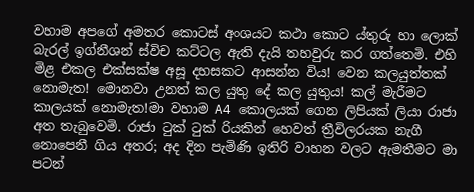වහාම අපගේ අමතර කොටස් අංශයට කථා කොට ය්තුරු හා ලොක් බැරල් ඉග්නීශන් ස්විච කට්ටල ඇති දැයි තහවුරු කර ගත්තෙමි. එහි මිළ එකල එක්සක්ෂ අසූ දහසකට ආසන්න විය! වෙන කලයුත්තක් නොමැත! මොනවා උනත් කල යුතු දේ කල යුතුය! කල් මැරීමට කාලයක් නොමැත!මා වහාම A4 කොලයක් ගෙන ලිපියක් ලියා රාජා අත තැබුවෙමි. රාජා ටුක් ටුක් රියකින් හෙවත් ත්‍රීවිලරයක නැගී නොපෙනී ගිය අතර; අද දින පැමිණි ඉතිරි වාහන වලට ඇමතීමට මා පටන්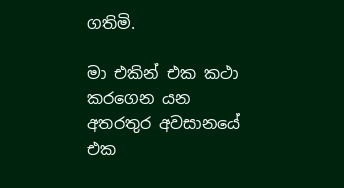ගතිමි.

මා එකින් එක කථා කරගෙන යන අතරතුර අවසානයේ එක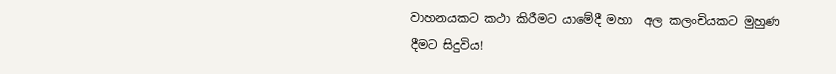වාහනයකට කථා කිරීමට යාමේදී මහා  අල කලංචියකට මුහුණ දීමට සිදුවිය!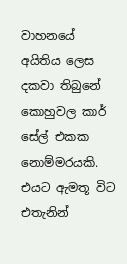වාහනයේ අයිතිය ලෙස දකවා තිබුනේ කොහුවල කාර් සේල් එකක නොම්මරයකි. එයට ඇමතූ විට එතැනින්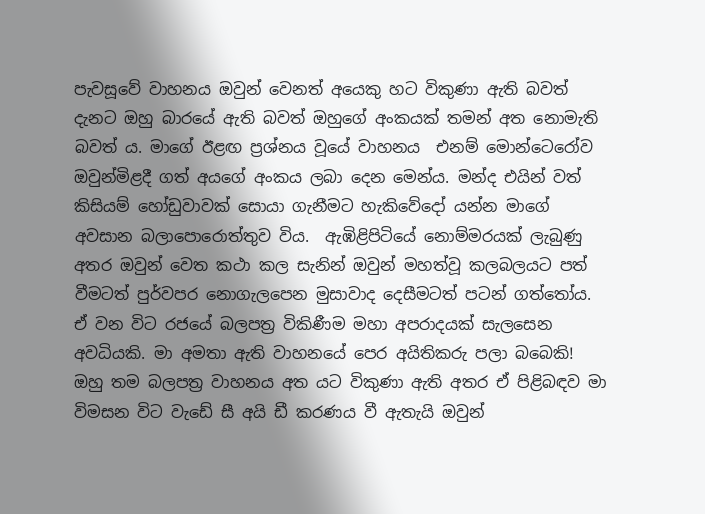පැවසූවේ වාහනය ඔවුන් වෙනත් අයෙකු හට විකුණා ඇති බවත් දැනට ඔහු බාරයේ ඇති බවත් ඔහුගේ අංකයක් තමන් අත නොමැති බවත් ය. මාගේ ඊළඟ ප්‍රශ්නය වූයේ වාහනය  එනම් මොන්ටෙරෝව ඔවුන්මිළදී ගත් අයගේ අංකය ලබා දෙන මෙන්ය. මන්ද එයින් වත් කිසියම් හෝඩුවාවක් සොයා ගැනීමට හැකිවේදෝ යන්න මාගේ අවසාන බලාපොරොත්තුව විය.  ඇඹිළිපිටියේ නොම්මරයක් ලැබුණු අතර ඔවුන් වෙත කථා කල සැනින් ඔවුන් මහත්වූ කලබලයට පත් වීමටත් පුර්වපර නොගැලපෙන මුසාවාද දෙසීමටත් පටන් ගත්තෝය.  ඒ වන විට රජයේ බලපත්‍ර විකිණීම මහා අපරාදයක් සැලසෙන අවධියකි. මා අමතා ඇති වාහනයේ පෙර අයිතිකරු පලා බබෙකි! ඔහු තම බලපත්‍ර වාහනය අත යට විකුණා ඇති අතර ඒ පිළිබඳව මා විමසන විට වැඩේ සී අයි ඩී කරණය වී ඇතැයි ඔවුන්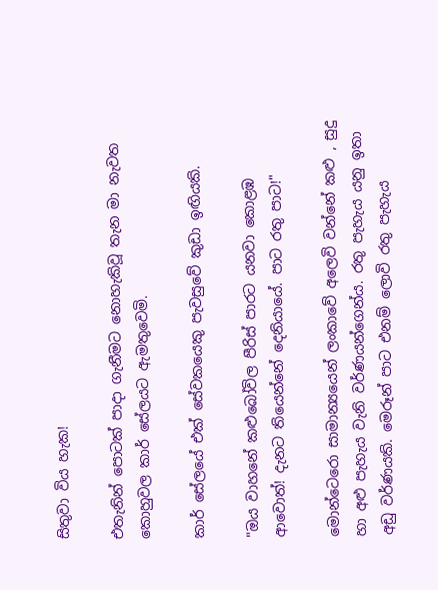සිතුවා විය හැක!

එතැනින් පොටක් පාදා ගැනීමට නොහැකිවූ තැන මා නැවත කොහුවල කාර් සේලයට ඇමතුවෙමි.

කාර් සේලයේ එක් සේවකයෙකු පැවසුවේ කුඩා ඉඟියකි.

"ඔය වාහනේ කළුබෝවිල පීරිස් පාරට යනවා කොළඹ ආවොත්! දැනට තියෙන්නේ දෙනියායේ. පාට රතු පාට!"

මොන්ටෙරො සාමාන්‍යයෙන් ලංකාවේ අලෙවි වන්නේ කළු , සුදු හා අළු පැහැය වැනි වර්ණයන්ගෙන්ය. රතු පැහැය යනු ඉතා අඩු වර්ණයකි. මෙරූන් පාට එනම් ලොවි රතු පැහැය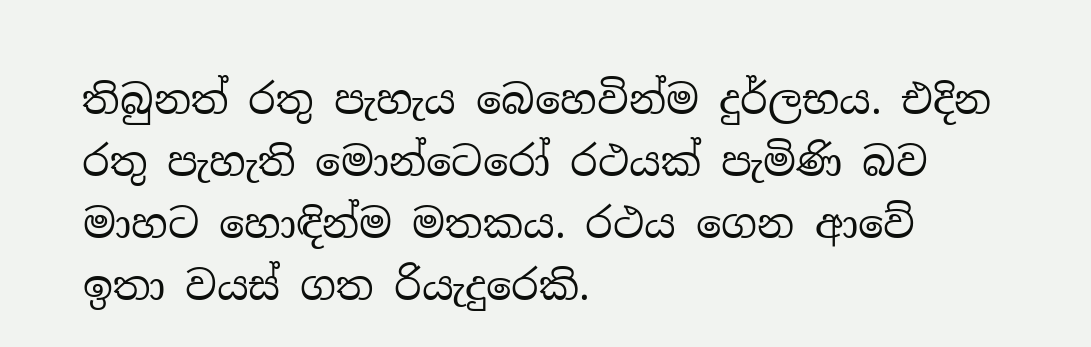තිබුනත් රතු පැහැය බෙහෙවින්ම දුර්ලභය. එදින රතු පැහැති මොන්ටෙරෝ රථයක් පැමිණි බව මාහට හොඳින්ම මතකය. රථය ගෙන ආවේ ඉතා වයස් ගත රියැදුරෙකි.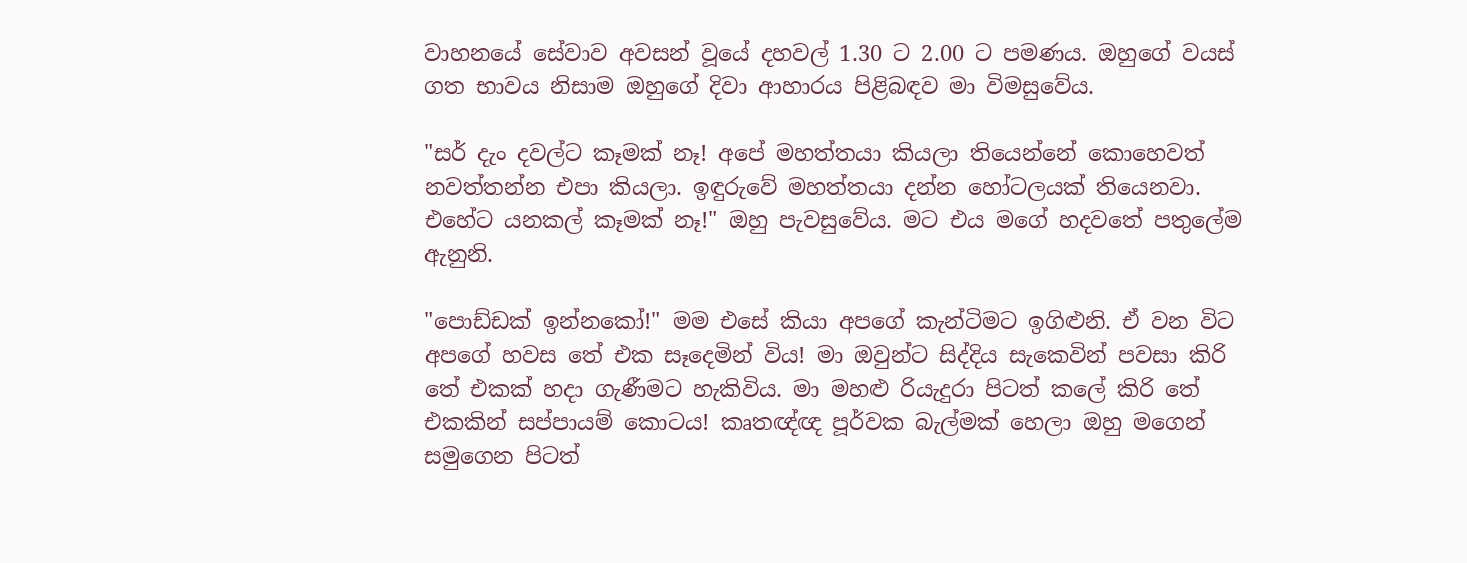වාහනයේ සේවාව අවසන් වූයේ දහවල් 1.30 ට 2.00 ට පමණය. ඔහුගේ වයස් ගත භාවය නිසාම ඔහුගේ දිවා ආහාරය පිළිබඳව මා විමසුවේය.

"සර් දැං දවල්ට කෑමක් නෑ! අපේ මහත්තයා කියලා තියෙන්නේ කොහෙවත් නවත්තන්න එපා කියලා. ඉඳුරුවේ මහත්තයා දන්න හෝටලයක් තියෙනවා. එහේට යනකල් කෑමක් නෑ!" ඔහු පැවසුවේය. මට එය මගේ හදවතේ පතුලේම ඇනුනි.

"පොඩ්ඩක් ඉන්නකෝ!" මම එසේ කියා අපගේ කැන්ටිමට ඉගිළුනි. ඒ වන විට අපගේ හවස තේ එක සෑදෙමින් විය! මා ඔවුන්ට සිද්දිය සැකෙවින් පවසා කිරි තේ එකක් හදා ගැණීමට හැකිවිය. මා මහළු රියැදුරා පිටත් කලේ කිරි තේ එකකින් සප්පායම් කොටය! කෘතඥ්ඥ පූර්වක බැල්මක් හෙලා ඔහු මගෙන් සමුගෙන පිටත්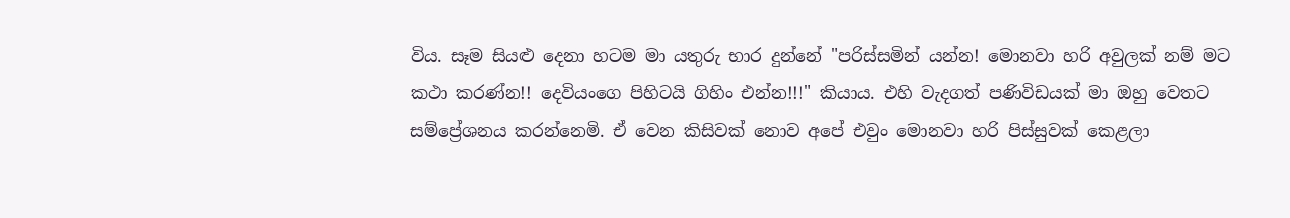විය. සෑම සියළු දෙනා හටම මා යතුරු භාර දුන්නේ "පරිස්සමින් යන්න! මොනවා හරි අවුලක් නම් මට කථා කරණ්න!! දෙවියංගෙ පිහිටයි ගිහිං එන්න!!!" කියාය. එහි වැදගත් පණිවිඩයක් මා ඔහු වෙතට සම්ප්‍රේශනය කරන්නෙමි. ඒ වෙන කිසිවක් නොව අපේ එවුං මොනවා හරි පිස්සුවක් කෙළලා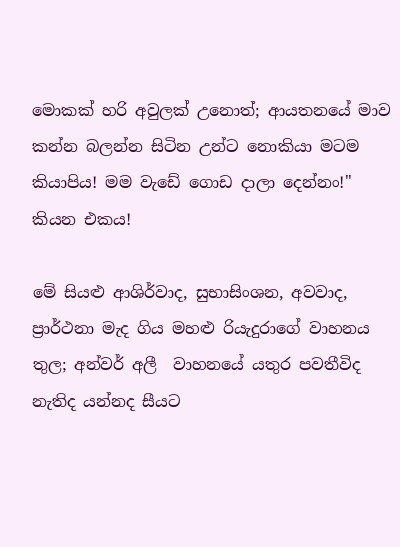මොකක් හරි අවුලක් උනොත්; ආයතනයේ මාව කන්න බලන්න සිටින උන්ට නොකියා මටම කියාපිය! මම වැඩේ ගොඩ දාලා දෙන්නං!" කියන එකය!

මේ සියළු ආශිර්වාද, සුභාසිංශන, අවවාද, ප්‍රාර්ථනා මැද ගිය මහළු රියැදුරාගේ වාහනය තුල; අන්වර් අලී  වාහනයේ යතුර පවතීවිද නැතිද යන්නද සීයට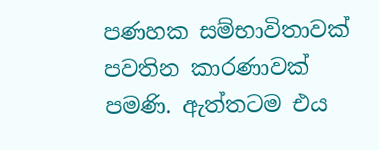පණහක සම්භාවිතාවක් පවතින කාරණාවක් පමණි. ඇත්තටම එය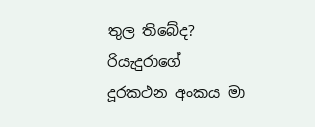තුල තිබේද? රියැදුරාගේ දූරකථන අංකය මා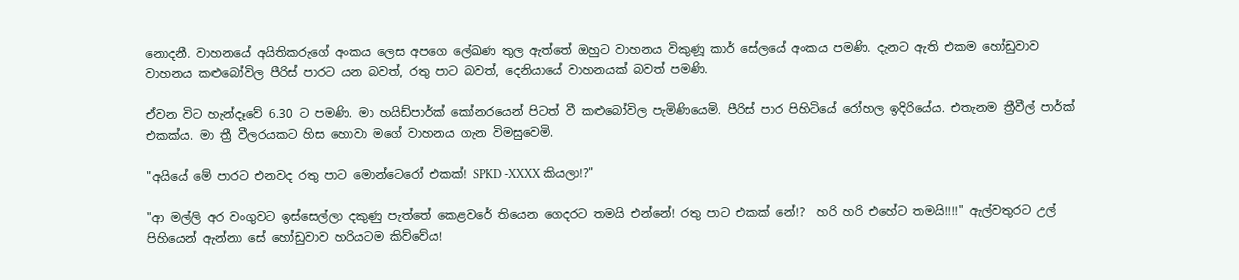නොදනී. වාහනයේ අයිතිකරුගේ අංකය ලෙස අපගෙ ලේඛණ තුල ඇත්තේ ඔහුට වාහනය විකුණූ කාර් සේලයේ අංකය පමණි. දැනට ඇති එකම හෝඩුවාව වාහනය කළුබෝවිල පීරිස් පාරට යන බවත්, රතු පාට බවත්, දෙනියායේ වාහනයක් බවත් පමණි.

ඒවන විට හැන්දෑවේ 6.30 ට පමණි. මා හයිඩ්පාර්ක් කෝනරයෙන් පිටත් වී කළුබෝවිල පැමිණියෙමි. පීරිස් පාර පිහිටියේ රෝහල ඉදිරියේය. එතැනම ත්‍රීවීල් පාර්ක් එකක්ය. මා ත්‍රී වීලරයකට හිස හොවා මගේ වාහනය ගැන විමසුවෙමි.

"අයියේ මේ පාරට එනවද රතු පාට මොන්ටෙරෝ එකක්! SPKD -XXXX කියලා!?"

"ආ මල්ලි අර වංගුවට ඉස්සෙල්ලා දකුණු පැත්තේ කෙළවරේ තියෙන ගෙදරට තමයි එන්නේ! රතු පාට එකක් නේ!?  හරි හරි එහේට තමයි!!!!" ඇල්වතුරට උල් පිහියෙන් ඇන්නා සේ හෝඩුවාව හරියටම කිව්වේය!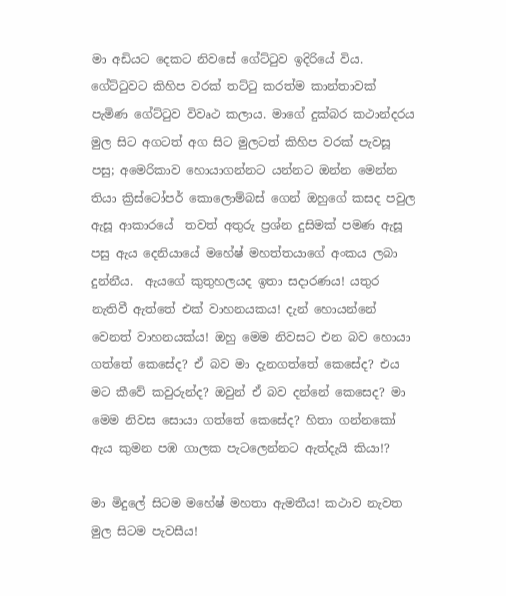මා අඩියට දෙකට නිවසේ ගේට්ටුව ඉදිරියේ විය. ගේට්ටුවට කිහිප වරක් තට්ටු කරත්ම කාන්තාවක් පැමිණ ගේට්ටුව විවෘථ කලාය. මාගේ දුක්බර කථාන්දරය මුල සිට අගටත් අග සිට මුලටත් කිහිප වරක් පැවසූ පසු; අමෙරිකාව හොයාගන්නට යන්නට ඔන්න මෙන්න තියා ක්‍රිස්ටෝපර් කොලොම්බස් ගෙන් ඔහුගේ කසද පවුල ඇසූ ආකාරයේ  තවත් අතුරු ප්‍රශ්න දුසිමක් පමණ ඇසූ පසු ඇය දෙනියායේ මහේෂ් මහත්තයාගේ අංකය ලබා දුන්නීය.  ඇයගේ කුතුහලයද ඉතා සදාරණය! යතුර නැතිවී ඇත්තේ එක් වාහනයකය! දැන් හොයන්නේ වෙනත් වාහනයක්ය! ඔහු මෙම නිවසට එන බව හොයා ගත්තේ කෙසේද? ඒ බව මා දැනගත්තේ කෙසේද? එය මට කීවේ කවුරුන්ද? ඔවුන් ඒ බව දන්නේ කෙසෙද? මා මෙම නිවස සොයා ගත්තේ කෙසේද? හිතා ගන්නකෝ ඇය කුමන පඹ ගාලක පැටලෙන්නට ඇත්දැයි කියා!?

මා මිදුලේ සිටම මහේෂ් මහතා ඇමතීය! කථාව නැවත මුල සිටම පැවසීය!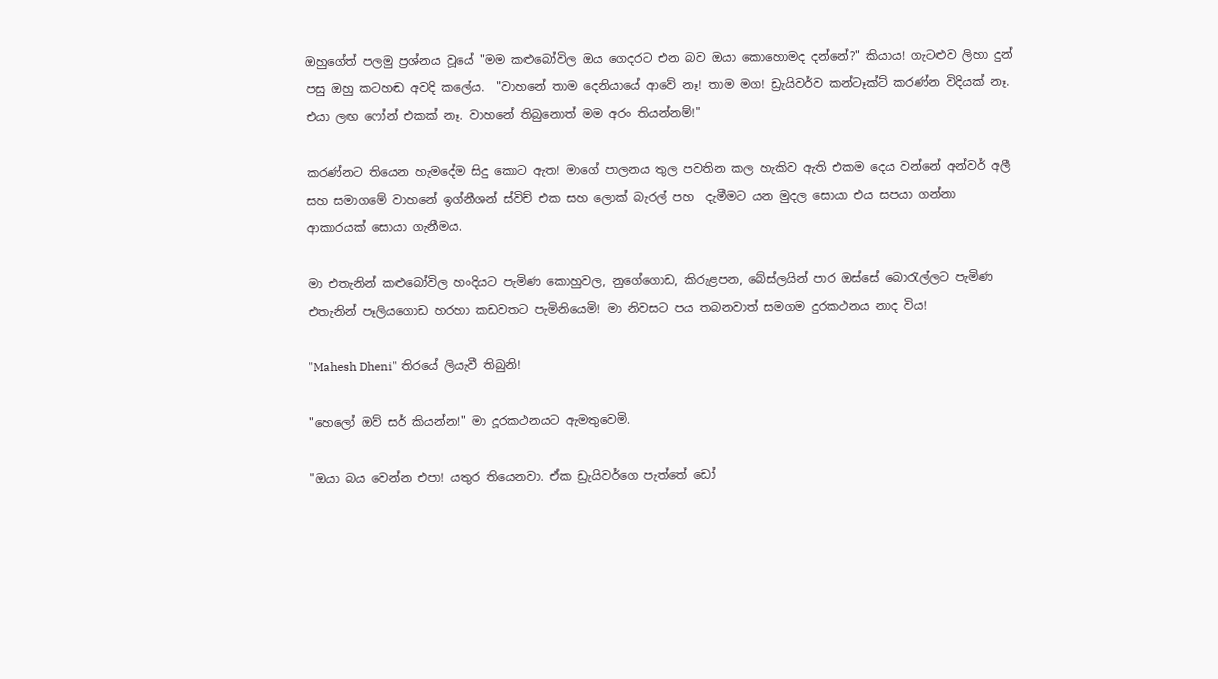ඔහුගේත් පලමු ප්‍රශ්නය වූයේ "මම කළුබෝවිල ඔය ගෙදරට එන බව ඔයා කොහොමද දන්නේ?" කියාය! ගැටළුව ලිහා දුන් පසු ඔහු කටහඬ අවදි කලේය.  "වාහනේ තාම දෙනියායේ ආවේ නෑ! තාම මග! ඩ්‍රැයිවර්ව කන්ටෑක්ට් කරණ්න විදියක් නෑ. එයා ලඟ ෆෝන් එකක් නෑ. වාහනේ තිබුනොත් මම අරං තියන්නම්!"

කරණ්නට තියෙන හැමදේම සිදු කොට ඇත! මාගේ පාලනය තුල පවතින කල හැකිව ඇති එකම දෙය වන්නේ අන්වර් අලී සහ සමාගමේ වාහනේ ඉග්නීශන් ස්විච් එක සහ ලොක් බැරල් පහ  දැමීමට යන මුදල සොයා එය සපයා ගන්නා ආකාරයක් සොයා ගැනීමය.

මා එතැනින් කළුබෝවිල හංදියට පැමිණ කොහුවල, නුගේගොඩ, කිරුළපන, බේස්ලයින් පාර ඔස්සේ බොරැල්ලට පැමිණ එතැනින් පෑලියගොඩ හරහා කඩවතට පැමිනියෙමි! මා නිවසට පය තබනවාත් සමගම දුරකථනය නාද විය!

"Mahesh Dheni" තිරයේ ලියැවී තිබුනි!

"හෙලෝ ඔව් සර් කියන්න!" මා දූරකථනයට ඇමතුවෙමි.

"ඔයා බය වෙන්න එපා! යතුර තියෙනවා. ඒක ඩ්‍රැයිවර්ගෙ පැත්තේ ඩෝ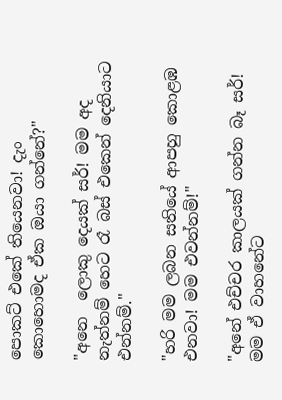පොකට් එකේ තියෙනවා! දැං කොහොමද ඒක ඔයා ගන්නේ?"

"අනෙ  ලොකු දෙයක් සර්! මම අද නැත්නම් හෙට රෑ බස් එකෙන් දෙනියාට එන්නම්."

"හරි මම ලබන සතියේ ආපහු කොළඹ එනවා! මම එවන්නම්!"

"අනේ එච්චර කාලයක් ගන්න බෑ සර්! මම ඒ වාහනේට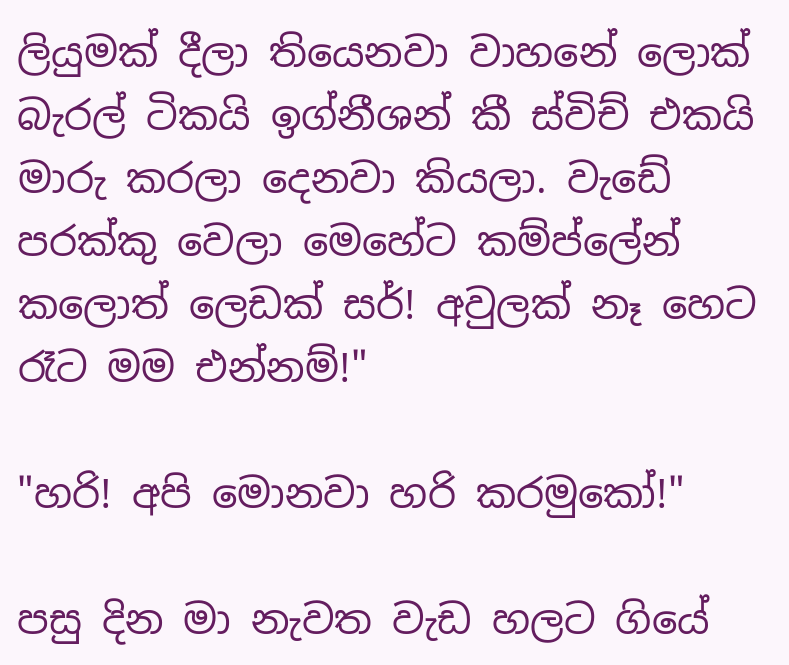ලියුමක් දීලා තියෙනවා වාහනේ ලොක් බැරල් ටිකයි ඉග්නීශන් කී ස්විච් එකයි මාරු කරලා දෙනවා කියලා. වැඩේ පරක්කු වෙලා මෙහේට කම්ප්ලේන් කලොත් ලෙඩක් සර්! අවුලක් නෑ හෙට රෑට මම එන්නම්!"

"හරි! අපි මොනවා හරි කරමුකෝ!"

පසු දින මා නැවත වැඩ හලට ගියේ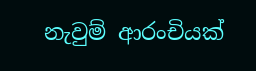නැවුම් ආරංචියක්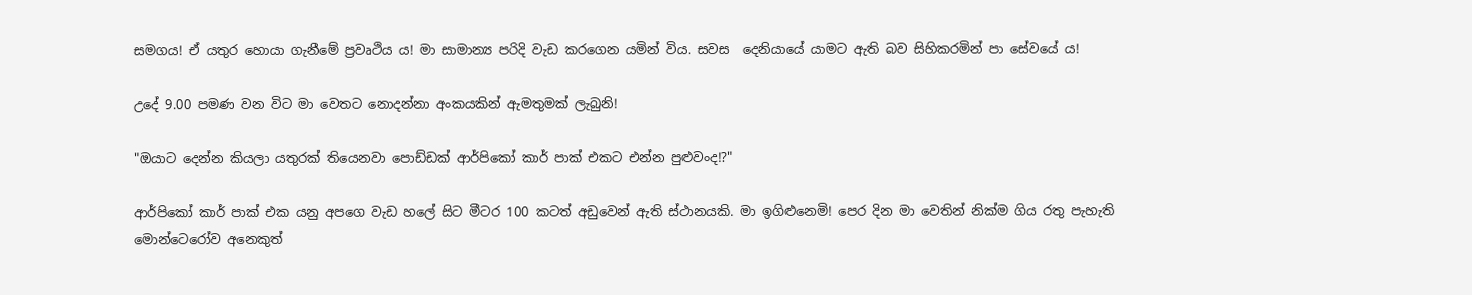සමගය! ඒ යතුර හොයා ගැනීමේ ප්‍රවෘථිය ය! මා සාමාන්‍ය පරිදි වැඩ කරගෙන යමින් විය. සවස  දෙනියායේ යාමට ඇති බව සිහිකරමින් පා සේවයේ ය!

උදේ 9.00 පමණ වන විට මා වෙතට නොදන්නා අංකයකින් ඇමතුමක් ලැබුනි!

"ඔයාට දෙන්න කියලා යතුරක් තියෙනවා පොඩ්ඩක් ආර්පිකෝ කාර් පාක් එකට එන්න පුළුවංද!?"

ආර්පිකෝ කාර් පාක් එක යනු අපගෙ වැඩ හලේ සිට මීටර 100 කටත් අඩුවෙන් ඇති ස්ථානයකි. මා ඉගිළුනෙමි! පෙර දින මා වෙතින් නික්ම ගිය රතු පැහැති මොන්ටෙරෝව අනෙකුත්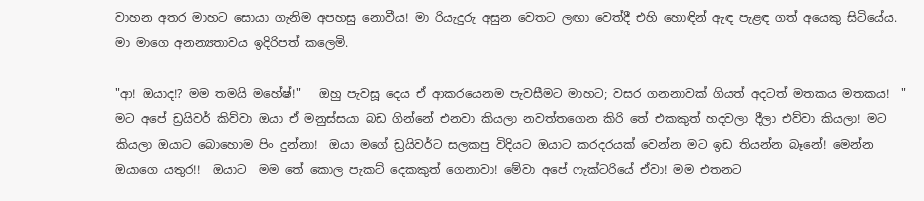වාහන අතර මාහට සොයා ගැනිම අපහසු නොවීය! මා රියැදුරු අසුන වෙතට ලඟා වෙත්දී එහි හොඳින් ඇඳ පැළඳ ගත් අයෙකු සිටියේය. මා මාගෙ අනන්‍යතාවය ඉදිරිපත් කලෙමි.

"ආ! ඔයාද!? මම තමයි මහේෂ්!"   ඔහු පැවසූ දෙය ඒ ආකරයෙනම පැවසීමට මාහට; වසර ගනනාවක් ගියත් අදටත් මතකය මතකය!  " මට අපේ ඩ්‍රයිවර් කිව්වා ඔයා ඒ මනුස්සයා බඩ ගින්නේ එනවා කියලා නවත්තගෙන කිරි තේ එකකුත් හදවලා දීලා එව්වා කියලා! මට කියලා ඔයාට බොහොම පිං දුන්නා!  ඔයා මගේ ඩ්‍රයිවර්ට සලකපු විදියට ඔයාට කරදරයක් වෙන්න මට ඉඩ තියන්න බෑනේ! මෙන්න ඔයාගෙ යතුර!!  ඔයාට  මම තේ කොල පැකට් දෙකකුත් ගෙනාවා! මේවා අපේ ෆැක්ටරියේ ඒවා! මම එතනට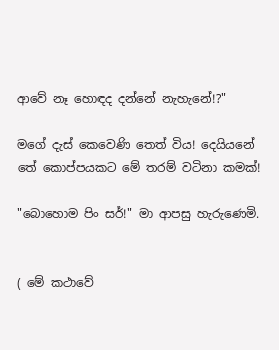ආවේ නෑ හොඳද දන්නේ නැහැනේ!?"

මගේ දැස් කෙවෙණි තෙත් විය! දෙයියනේ තේ කොප්පයකට මේ තරම් වටිනා කමක්!

"බොහොම පිං සර්!" මා ආපසු හැරුණෙමි.


( මේ කථාවේ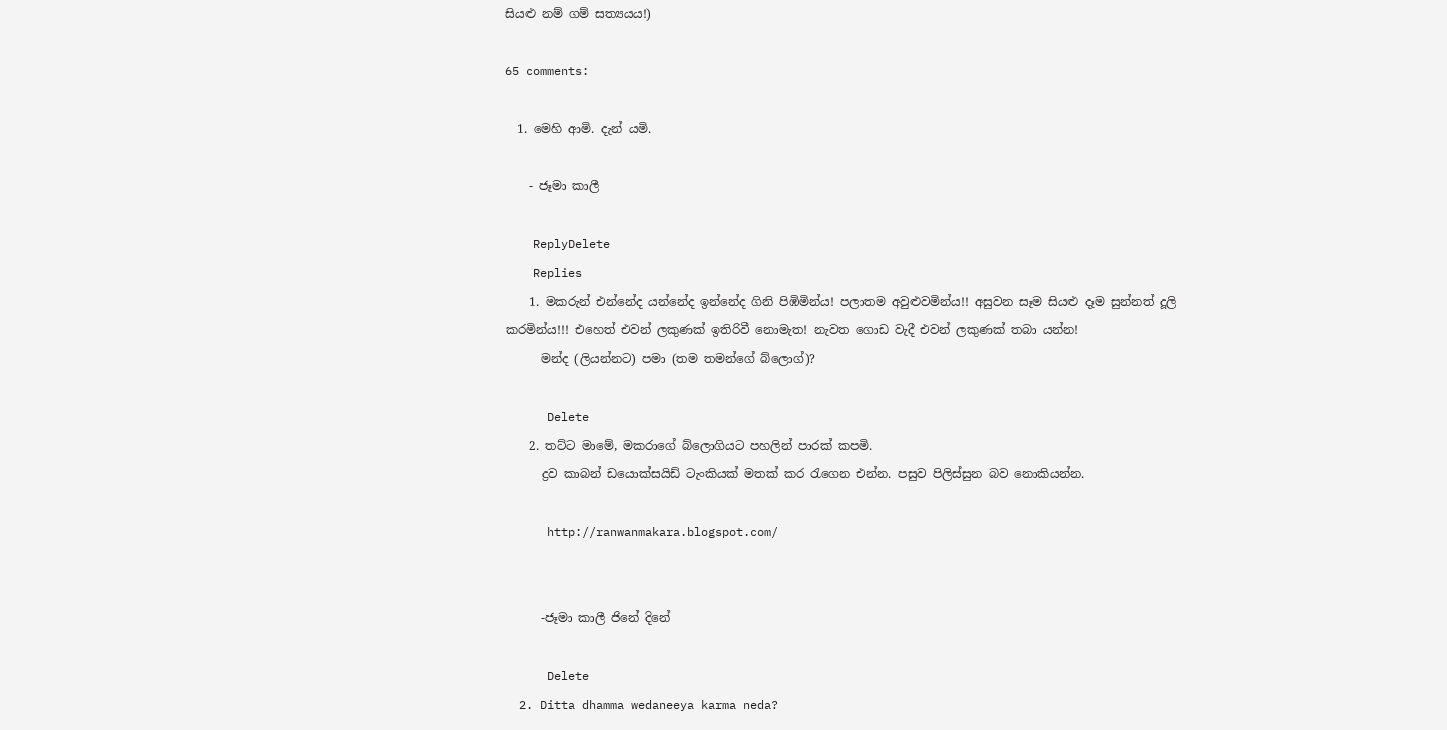සියළු නම් ගම් සත්‍යයය!)

65 comments:

  1. මෙහි ආමි. දැන් යමි.

    - ජෑමා කාලී

    ReplyDelete
    Replies
    1. මකරුන් එන්නේද යන්නේද ඉන්නේද ගිනි පිඹිමින්ය! පලාතම අවුළුවමින්ය!! අසුවන සෑම සියළු දෑම සුන්නත් දූලි කරමින්ය!!! එහෙත් එවන් ලකුණක් ඉතිරිවී නොමැත! නැවත ගොඩ වැදී එවන් ලකුණක් තබා යන්න!
      මන්ද (ලියන්නට) පමා (තම තමන්ගේ බ්ලොග්)?

      Delete
    2. තට්ට මාමේ, මකරාගේ බ්ලොගියට පහලින් පාරක් කපමි.
      ද්‍රව කාබන් ඩයොක්සයිඩ් ටැංකියක් මතක් කර රැගෙන එන්න. පසුව පිලිස්සුන බව නොකියන්න.

      http://ranwanmakara.blogspot.com/


      -ජෑමා කාලී ජිනේ දිනේ

      Delete
  2. Ditta dhamma wedaneeya karma neda?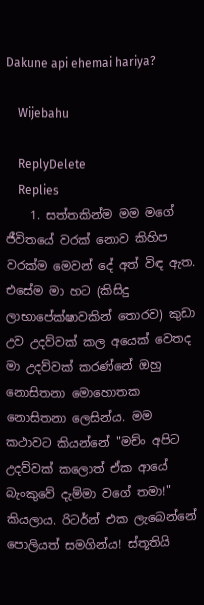Dakune api ehemai hariya?

    Wijebahu

    ReplyDelete
    Replies
    1. සත්තකින්ම මම මගේ ජීවිතයේ වරක් නොව කිහිප වරක්ම මෙවන් දේ අත් විඳ ඇත. එසේම මා හට (කිසිදු ලාභාපේක්ෂාවකින් තොරව) කුඩා උව උදව්වක් කල අයෙක් වෙතද මා උදව්වක් කරණ්නේ ඔහු නොසිතනා මොහොතක නොසිතනා ලෙසින්ය. මම කථාවට කියන්නේ "මච්ං අපිට උදව්වක් කලොත් ඒක ආයේ බැංකුවේ දැම්මා වගේ තමා!" කියලාය. රිටර්න් එක ලැබෙන්නේ පොලියත් සමගින්ය! ස්තූතියි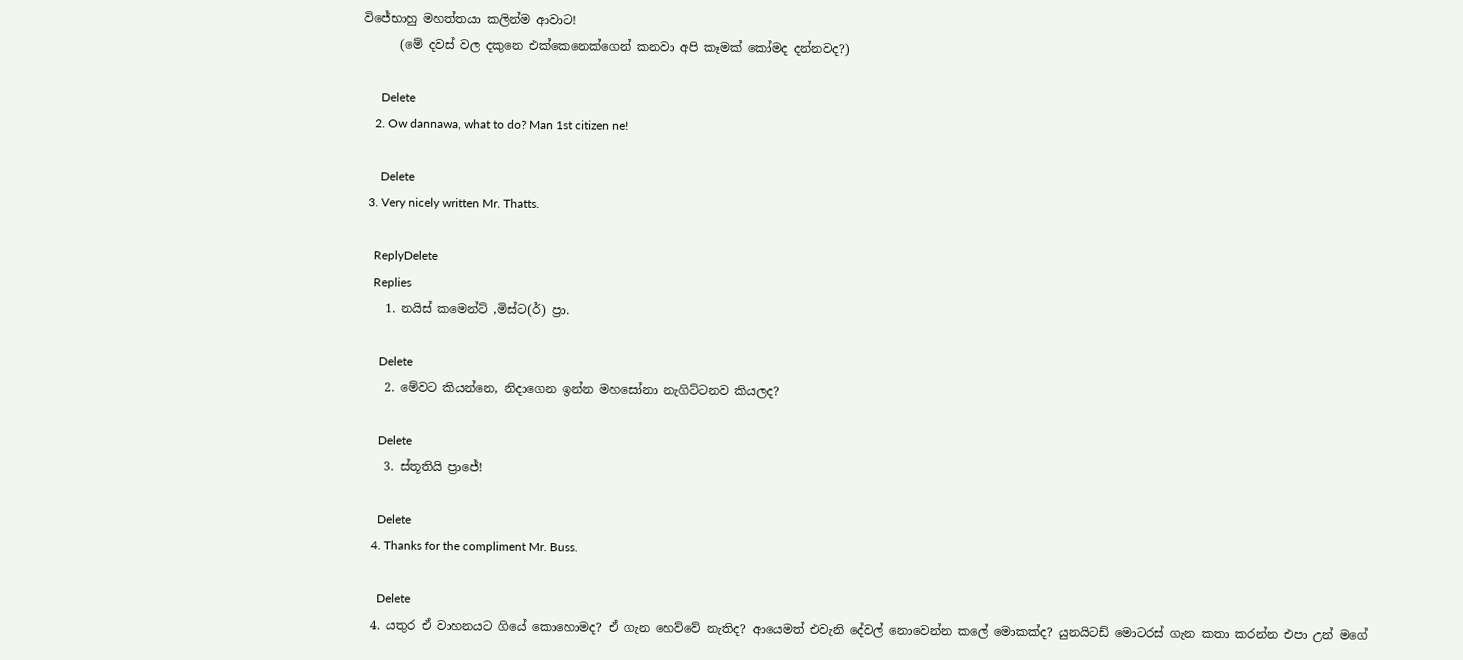විජේභාහු මහත්තයා කලින්ම ආවාට!
      (මේ දවස් වල දකුනෙ එක්කෙනෙක්ගෙන් කනවා අපි කෑමක් කෝමද දන්නවද?)

      Delete
    2. Ow dannawa, what to do? Man 1st citizen ne!

      Delete
  3. Very nicely written Mr. Thatts.

    ReplyDelete
    Replies
    1. නයිස් කමෙන්ට් ,මිස්ට(ර්) ප්‍රා.

      Delete
    2. මේවට කියන්නෙ, නිදාගෙන ඉන්න මහසෝනා නැගිට්ටනව කියලද?

      Delete
    3. ස්තූතියි ප්‍රාජේ!

      Delete
    4. Thanks for the compliment Mr. Buss.

      Delete
  4. යතුර ඒ වාහනයට ගියේ කොහොමද? ඒ ගැන හෙව්වේ නැතිද? ආයෙමත් එවැනි දේවල් නොවෙන්න කලේ මොකක්ද? යුනයිටඩ් මොටරස් ගැන කතා කරන්න එපා උන් මගේ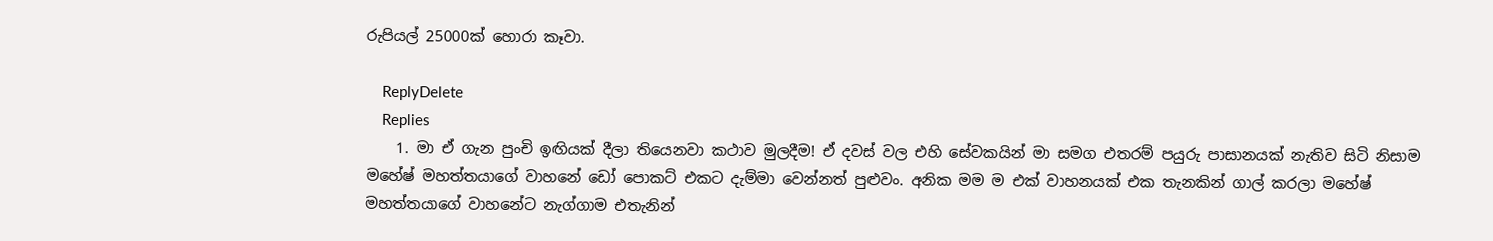රුපියල් 25000ක් හොරා කෑවා.

    ReplyDelete
    Replies
    1. මා ඒ ගැන පුංචි ඉඟියක් දීලා තියෙනවා කථාව මුලදීම! ඒ දවස් වල එහි සේවකයින් මා සමග එතරම් පයුරු පාසානයක් නැතිව සිටි නිසාම මහේෂ් මහත්තයාගේ වාහනේ ඩෝ පොකට් එකට දැම්මා වෙන්නත් පුළුවං. අනික මම ම එක් වාහනයක් එක තැනකින් ගාල් කරලා මහේෂ් මහත්තයාගේ වාහනේට නැග්ගාම එතැනින්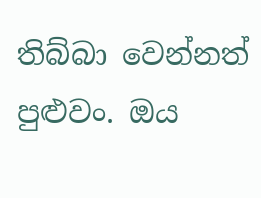තිබ්බා වෙන්නත් පුළුවං. ඔය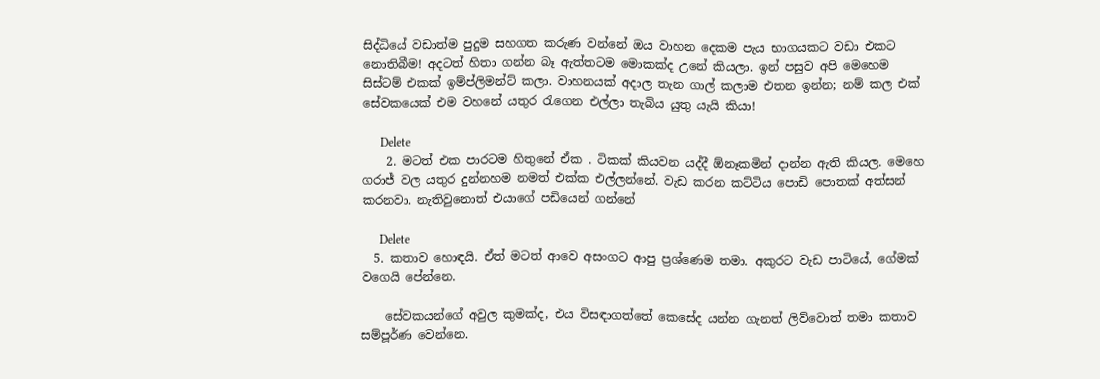සිද්ධියේ වඩාත්ම පුදුම සහගත කරුණ වන්නේ ඔය වාහන දෙකම පැය භාගයකට වඩා එකට නොතිබීම! අදටත් හිතා ගන්න බෑ ඇත්තටම මොකක්ද උනේ කියලා. ඉන් පසුව අපි මෙහෙම සිස්ටම් එකක් ඉම්ප්ලිමන්ට් කලා. වාහනයක් අදාල තැන ගාල් කලාම එතන ඉන්න; නම් කල එක් සේවකයෙක් එම වහනේ යතුර රැගෙන එල්ලා තැබිය යුතු යැයි කියා!

      Delete
    2. මටත් එක පාරටම හිතුනේ ඒක . ටිකක් කියවන යද්දී ඕනෑකමින් දාන්න ඇති කියල. මෙහෙ ගරාජ් වල යතුර දුන්නහම නමත් එක්ක එල්ලන්නේ. වැඩ කරන කට්ටිය පොඩි පොතක් අත්සන් කරනවා. නැතිවුනොත් එයාගේ පඩියෙන් ගන්නේ

      Delete
  5. කතාව හොඳයි. ඒත් මටත් ආවෙ අසංගට ආපු ප්‍රශ්ණෙම තමා. අකුරට වැඩ පාටියේ, ගේමක් වගෙයි පේන්නෙ.

    සේවකයන්ගේ අවුල කුමක්ද, එය විසඳාගත්තේ කෙසේද යන්න ගැනත් ලිව්වොත් තමා කතාව සම්පූර්ණ වෙන්නෙ.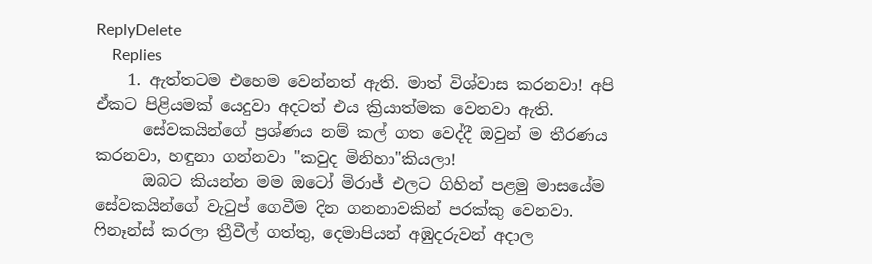ReplyDelete
    Replies
    1. ඇත්තටම එහෙම වෙන්නත් ඇති. මාත් විශ්වාස කරනවා! අපි ඒකට පිළියමක් යෙදුවා අදටත් එය ක්‍රියාත්මක වෙනවා ඇති.
      සේවකයින්ගේ ප්‍රශ්ණය නම් කල් ගත වෙද්දී ඔවුන් ම තීරණය කරනවා, හඳුනා ගන්නවා "කවුද මිනිහා"කියලා!
      ඔබට කියන්න මම ඔටෝ මිරාජ් එලට ගිහින් පළමු මාසයේම සේවකයින්ගේ වැටුප් ගෙවීම දින ගනනාවකින් පරක්කු වෙනවා. ෆිනෑන්ස් කරලා ත්‍රීවීල් ගත්තු, දෙමාපියන් අඹුදරුවන් අදාල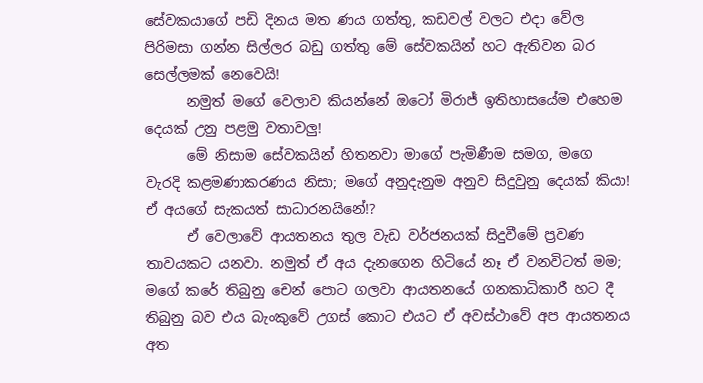සේවකයාගේ පඩි දිනය මත ණය ගත්තු, කඩවල් වලට එදා වේල පිරිමසා ගන්න සිල්ලර බඩු ගත්තු මේ සේවකයින් හට ඇතිවන බර සෙල්ලමක් නෙවෙයි!
      නමුත් මගේ වෙලාව කියන්නේ ඔටෝ මිරාජ් ඉතිහාසයේම එහෙම දෙයක් උනු පළමු වතාවලු!
      මේ නිසාම සේවකයින් හිතනවා මාගේ පැමිණීම සමග, මගෙ වැරදි කළමණාකරණය නිසා; මගේ අනුදැනුම අනුව සිදුවුනු දෙයක් කියා! ඒ අයගේ සැකයත් සාධාරනයිනේ!?
      ඒ වෙලාවේ ආයතනය තුල වැඩ වර්ජනයක් සිදුවීමේ ප්‍රවණ තාවයකට යනවා. නමුත් ඒ අය දැනගෙන හිටියේ නෑ ඒ වනවිටත් මම; මගේ කරේ තිබුනු චෙන් පොට ගලවා ආයතනයේ ගනකාධිකාරී හට දී තිබුනු බව එය බැංකුවේ උගස් කොට එයට ඒ අවස්ථාවේ අප ආයතනය අත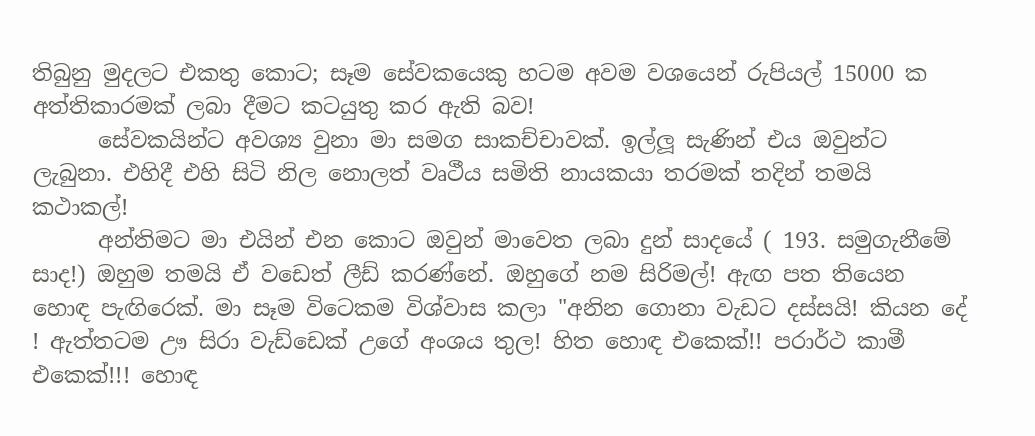තිබුනු මුදලට එකතු කොට; සෑම සේවකයෙකු හටම අවම වශයෙන් රුපියල් 15000 ක අත්තිකාරමක් ලබා දීමට කටයුතු කර ඇති බව!
      සේවකයින්ට අවශ්‍ය වුනා මා සමග සාකච්චාවක්. ඉල්ලූ සැණින් එය ඔවුන්ට ලැබුනා. එහිදී එහි සිටි නිල නොලත් වෘථීය සමිති නායකයා තරමක් තදින් තමයි කථාකල්!
      අන්තිමට මා එයින් එන කොට ඔවුන් මාවෙත ලබා දුන් සාදයේ ( 193. සමුගැනීමේ සාද!) ඔහුම තමයි ඒ වඩෙත් ලීඩ් කරණ්නේ. ඔහුගේ නම සිරිමල්! ඇඟ පත තියෙන හොඳ පැඟිරෙක්. මා සෑම විටෙකම විශ්වාස කලා "අනින ගොනා වැඩට දස්සයි! කියන දේ ! ඇත්තටම ඌ සිරා වැඩ්ඩෙක් උගේ අංශය තුල! හිත හොඳ එකෙක්!! පරාර්ථ කාමී එකෙක්!!! හොඳ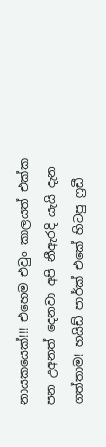නායකයෙක්!!! එහෙම එවුං කාලයත් එක්ක පන උඅනත් දෙනවා අපි නීඇරදි යැයි දැන ගත්තාම! හයිඩ් පාර්ක් එකේ හිටපු ෆ්‍රඩී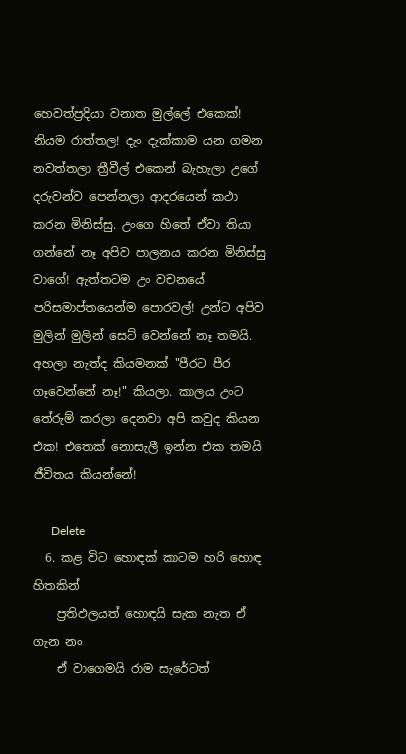හෙවත්ප්‍රදියා වනාත මුල්ලේ එකෙක්! නියම රාත්තල! දැං දැක්කාම යන ගමන නවත්තලා ත්‍රීවීල් එකෙන් බැහැලා උගේ දරුවන්ව පෙන්නලා ආදරයෙන් කථා කරන මිනිස්සු. උංගෙ හිතේ ඒවා තියා ගන්නේ නෑ අපිව පාලනය කරන මිනිස්සු වාගේ! ඇත්තටම උං වචනයේ පරිසමාප්තයෙන්ම පොරවල්! උන්ට අපිව මුලින් මුලින් සෙට් වෙන්නේ නෑ තමයි. අහලා නැත්ද කියමනක් "පීරට පීර ගෑවෙන්නේ නෑ!" කියලා. කාලය උංට තේරුම් කරලා දෙනවා අපි කවුද කියන එක! එතෙක් නොසැලී ඉන්න එක තමයි ජීවිතය කියන්නේ!

      Delete
  6. කළ විට හොඳක් කාටම හරි හොඳ හිතකින්
    ප්‍රතිඵලයත් හොඳයි සැක නැත ඒ ගැන නං
    ඒ වාගෙමයි රාම සැරේටත්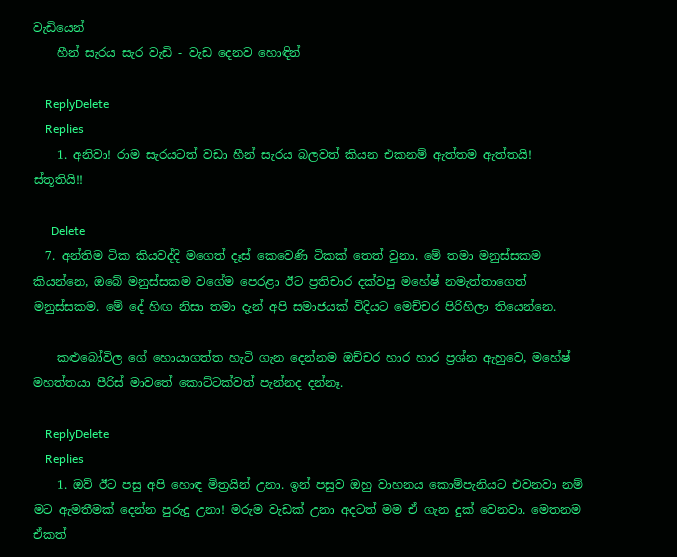වැඩියෙන්
    හීන් සැරය සැර වැඩි - වැඩ දෙනව හොඳින්

    ReplyDelete
    Replies
    1. අනිවා! රාම සැරයටත් වඩා හීන් සැරය බලවත් කියන එකනම් ඇත්තම ඇත්තයි! ස්තූතියි!!

      Delete
  7. අන්තිම ටික කියවද්දි මගෙත් දෑස් කෙවෙණි ටිකක් තෙත් වුනා. මේ තමා මනුස්සකම කියන්නෙ, ඔබේ මනුස්සකම වගේම පෙරළා ඊට ප්‍රතිචාර දක්වපු මහේෂ් නමැත්තාගෙත් මනුස්සකම. මේ දේ හිඟ නිසා තමා දැන් අපි සමාජයක් විදියට මෙච්චර පිරිහිලා තියෙන්නෙ.

    කළුබෝවිල ගේ හොයාගත්ත හැටි ගැන දෙන්නම ඔච්චර හාර හාර ප්‍රශ්න ඇහුවෙ, මහේෂ් මහත්තයා පීරිස් මාවතේ කොට්ටක්වත් පැන්නද දන්නෑ.

    ReplyDelete
    Replies
    1. ඔව් ඊට පසු අපි හොඳ මිත්‍රයින් උනා. ඉන් පසුව ඔහු වාහනය කොම්පැනියට එවනවා නම් මට ඇමතීමක් දෙන්න පුරුදු උනා! මරුම වැඩක් උනා අදටත් මම ඒ ගැන දුක් වෙනවා. මෙතනම ඒකත්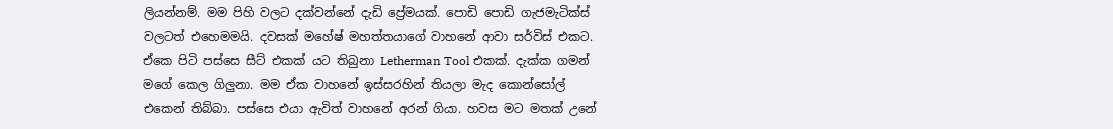ලියන්නම්. මම පිහි වලට දක්වන්නේ දැඩි ප්‍රේමයක්. පොඩි පොඩි ගැජමැටික්ස් වලටත් එහෙමමයි. දවසක් මහේෂ් මහත්තයාගේ වාහනේ ආවා සර්විස් එකට. ඒකෙ පිටි පස්සෙ සීට් එකක් යට තිබුනා Letherman Tool එකක්. දැක්ක ගමන් මගේ කෙල ගිලුනා. මම ඒක වාහනේ ඉස්සරහින් තියලා මැද කොන්සෝල් එකෙන් තිබ්බා. පස්සෙ එයා ඇවිත් වාහනේ අරන් ගියා. හවස මට මතක් උනේ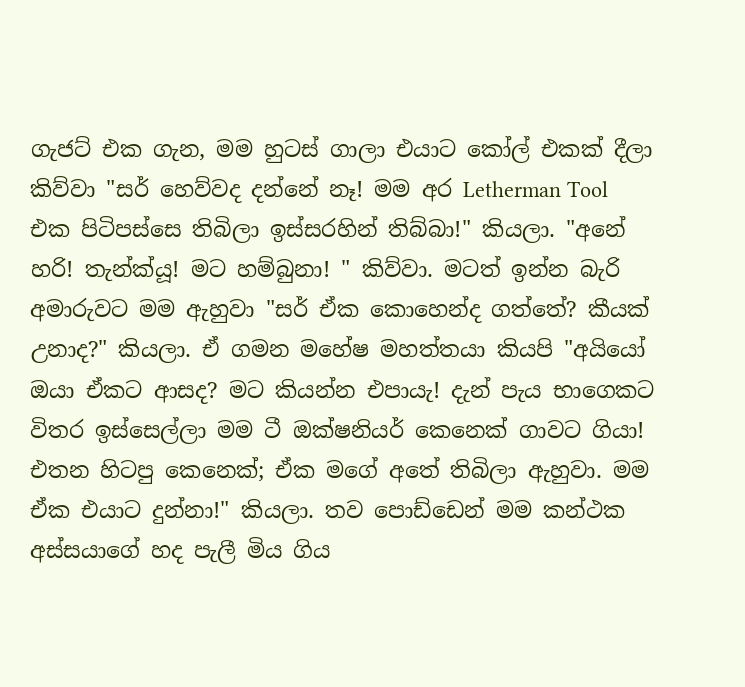ගැජට් එක ගැන, මම හුටස් ගාලා එයාට කෝල් එකක් දීලා කිව්වා "සර් හෙව්වද දන්නේ නෑ! මම අර Letherman Tool එක පිටිපස්සෙ තිබිලා ඉස්සරහින් තිබ්බා!" කියලා. "අනේ හරි! තැන්ක්යූ! මට හම්බුනා! " කිව්වා. මටත් ඉන්න බැරි අමාරුවට මම ඇහුවා "සර් ඒක කොහෙන්ද ගත්තේ? කීයක් උනාද?" කියලා. ඒ ගමන මහේෂ මහත්තයා කියපි "අයියෝ ඔයා ඒකට ආසද? මට කියන්න එපායැ! දැන් පැය භාගෙකට විතර ඉස්සෙල්ලා මම ටී ඔක්ෂනියර් කෙනෙක් ගාවට ගියා! එතන හිටපු කෙනෙක්; ඒක මගේ අතේ තිබිලා ඇහුවා. මම ඒක එයාට දුන්නා!" කියලා. තව පොඩ්ඩෙන් මම කන්ථක අස්සයාගේ හද පැලී මිය ගිය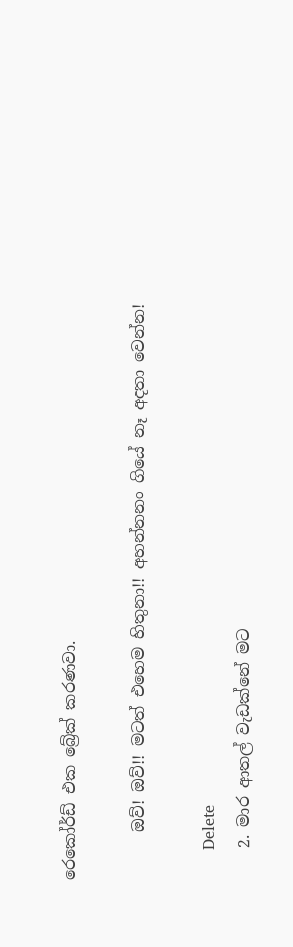රෙකෝර්ඩ් එක බ්‍රේක් කරණවා.

      ඔව්! ඔව්!! මටත් එහෙම හිතුනා!! අහන්නනං ගියේ නෑ අදතා වෙන්න!

      Delete
    2. මාර ආතල් වැඩක්නේ මට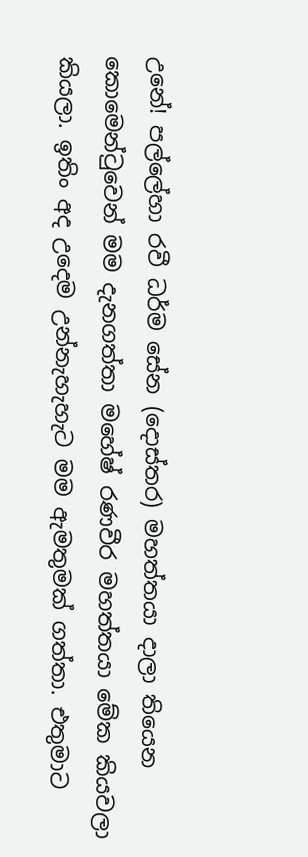උනේ! පල්ලේහා රවී ධර්ම සේන (දොස්තර) මහත්තයා දාලා තියෙන කොමෙන්ටුවෙන් මම දැනගත්තා මහේෂ් රණවීර මහත්තයා මේක කියවලා කියලා. ඉතිං අද උදෙම උන්නැහැහැට මම ඇමතුමක් ගත්තා. එතුමාට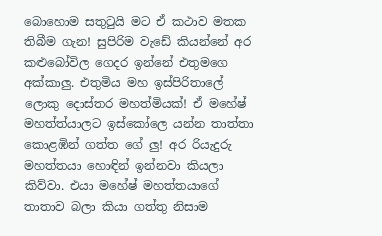බොහොම සතුටුයි මට ඒ කථාව මතක තිබීම ගැන! සුපිරිම වැඩේ කියන්නේ අර කළුබෝවිල ගෙදර ඉන්නේ එතුමගෙ අක්කාලු. එතුමිය මහ ඉස්පිරිතාලේ ලොකු දොස්තර මහත්මියක්! ඒ මහේෂ් මහත්ත්යාලට ඉස්කෝලෙ යන්න තාත්තා කොළඹින් ගත්ත ගේ ලු! අර රියැදුරු මහත්තයා හොඳින් ඉන්නවා කියලා කිව්වා. එයා මහේෂ් මහත්තයාගේ තාතාව බලා කියා ගත්තු නිසාම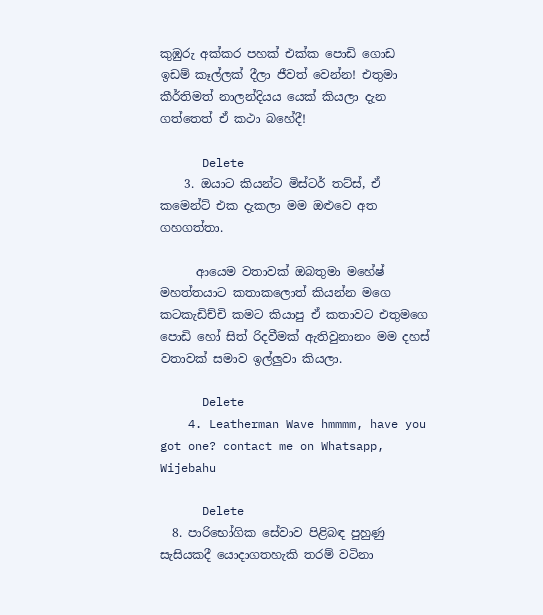කුඹුරු අක්කර පහක් එක්ක පොඩි ගොඩ ඉඩම් කෑල්ලක් දීලා ජීවත් වෙන්න! එතුමා කීර්තිමත් නාලන්දියය යෙක් කියලා දැන ගත්තෙත් ඒ කථා බහේදී!

      Delete
    3. ඔයාට කියන්ට මිස්ටර් තට්ස්, ඒ කමෙන්ට් එක දැකලා මම ඔළුවෙ අත ගහගත්තා.

      ආයෙම වතාවක් ඔබතුමා මහේෂ් මහත්තයාට කතාකලොත් කියන්න මගෙ කටකැඩිච්චි කමට කියාපු ඒ කතාවට එතුමගෙ පොඩි හෝ සිත් රිදවීමක් ඇතිවුනානං මම දහස් වතාවක් සමාව ඉල්ලුවා කියලා.

      Delete
    4. Leatherman Wave hmmmm, have you got one? contact me on Whatsapp, Wijebahu

      Delete
  8. පාරිභෝගික සේවාව පිළිබඳ පුහුණු සැසියකදී යොදාගතහැකි තරම් වටිනා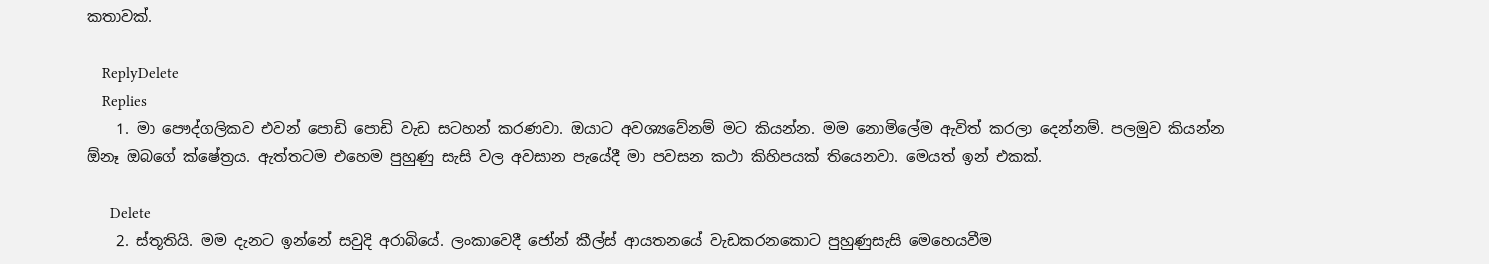කතාවක්.

    ReplyDelete
    Replies
    1. මා පෞද්ගලිකව එවන් පොඩි පොඩි වැඩ සටහන් කරණවා. ඔයාට අවශ්‍යවේනම් මට කියන්න. මම නොමිලේම ඇවිත් කරලා දෙන්නම්. පලමුව කියන්න ඕනෑ ඔබගේ ක්ෂේත්‍රය. ඇත්තටම එහෙම පුහුණු සැසි වල අවසාන පැයේදී මා පවසන කථා කිහිපයක් තියෙනවා. මෙයත් ඉන් එකක්.

      Delete
    2. ස්තූතියි. මම දැනට ඉන්නේ සවුදි අරාබියේ. ලංකාවෙදී ජෝන් කීල්ස් ආයතනයේ වැඩකරනකොට පුහුණුසැසි මෙහෙයවීම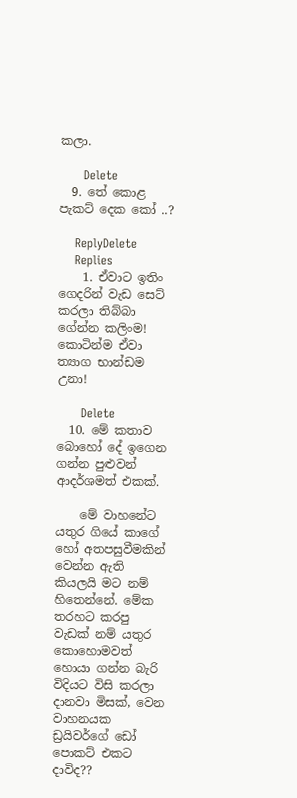කලා.

      Delete
  9. තේ කොළ පැකට් දෙක කෝ ..?

    ReplyDelete
    Replies
    1. ඒවාට ඉතිං ගෙදරින් වැඩ සෙට් කරලා තිබ්බා ගේන්න කලිංම! කොටින්ම ඒවා ත්‍යාග භාන්ඩම උනා!

      Delete
  10. මේ කතාව බොහෝ දේ ඉගෙන ගන්න පුළුවන් ආදර්ශමත් එකක්.

    මේ වාහනේට යතුර ගියේ කාගේ හෝ අතපසුවීමකින් වෙන්න ඇති කියලයි මට නම් හිතෙන්නේ. මේක තරහට කරපු වැඩක් නම් යතුර කොහොමවත් හොයා ගන්න බැරි විදියට විසි කරලා දානවා මිසක්, වෙන වාහනයක ඩ්‍රයිවර්ගේ ඩෝ පොකට් එකට දාවිද??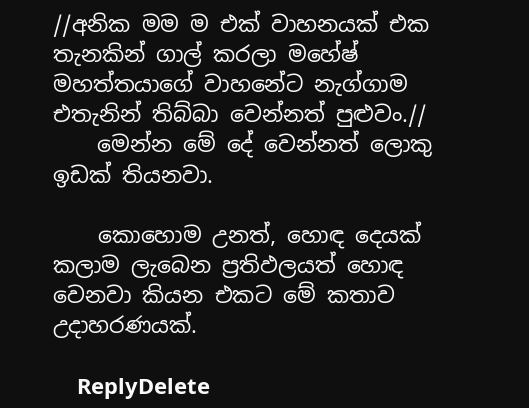//අනික මම ම එක් වාහනයක් එක තැනකින් ගාල් කරලා මහේෂ් මහත්තයාගේ වාහනේට නැග්ගාම එතැනින් තිබ්බා වෙන්නත් පුළුවං.//
    මෙන්න මේ දේ වෙන්නත් ලොකු ඉඩක් තියනවා.

    කොහොම උනත්, හොඳ දෙයක් කලාම ලැබෙන ප්‍රතිඵලයත් හොඳ වෙනවා කියන එකට මේ කතාව උදාහරණයක්.

    ReplyDelete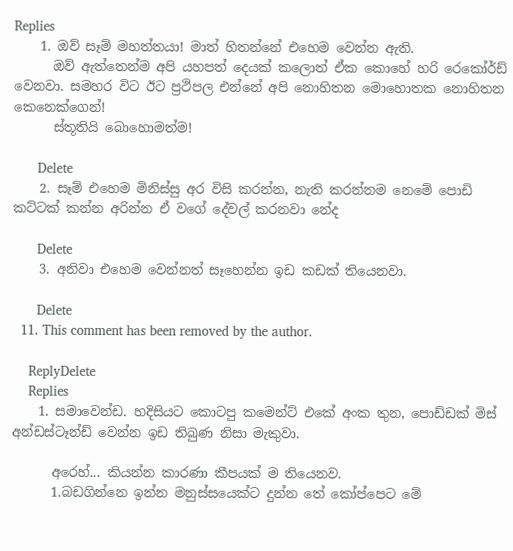Replies
    1. ඔව් සෑම් මහත්තයා! මාත් හිතන්නේ එහෙම වෙන්න ඇති.
      ඔව් ඇත්තෙන්ම අපි යහපත් දෙයක් කලොත් ඒක කොහේ හරි රෙකෝර්ඩ් වෙනවා. සමහර විට ඊට ප්‍රථිපල එන්නේ අපි නොහිතන මොහොතක නොහිතන කෙනෙක්ගෙන්!
      ස්තූතියි බොහොමත්ම!

      Delete
    2. සෑම් එහෙම මිනිස්සු අර විසි කරන්න, නැති කරන්නම නෙමේ පොඩි කට්ටක් කන්න අරින්න ඒ වගේ දේවල් කරනවා නේද

      Delete
    3. අනිවා එහෙම වෙන්නත් සෑහෙන්න ඉඩ කඩක් තියෙනවා.

      Delete
  11. This comment has been removed by the author.

    ReplyDelete
    Replies
    1. සමාවෙන්ඩ. හදිසියට කොටපු කමෙන්ට් එකේ අංක තුන, පොඩ්ඩක් මිස් අන්ඩස්ටෑන්ඩ් වෙන්න ඉඩ තිබුණ නිසා මැකුවා.

      අරෙහ්... කියන්න කාරණා කීපයක් ම තියෙනව.
      1.බඩගින්නෙ ඉන්න මනුස්සයෙක්ට දුන්න තේ කෝප්පෙට මේ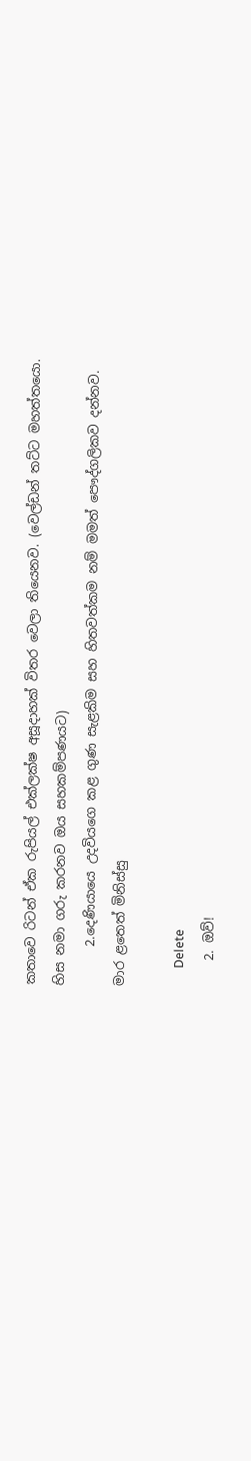කතාවෙ රිටන් ඒක රුපියල් එක්ලක්ෂ අසූදාහක් විතර වෙලා තියෙනව. (වෙල්ඩන් තට්ට මහත්තයො. හිස නමා ගරු කරනව ඔය සහකම්පණයට)
      2.දෙණියායෙ උදවියගෙ කළ ගුණ සැළකිම සහ හිතවත්කම නම් මමත් පෞද්ගලිකව දන්නව. මාර ළතෙත් මිනිස්සු

      Delete
    2. ඔව්!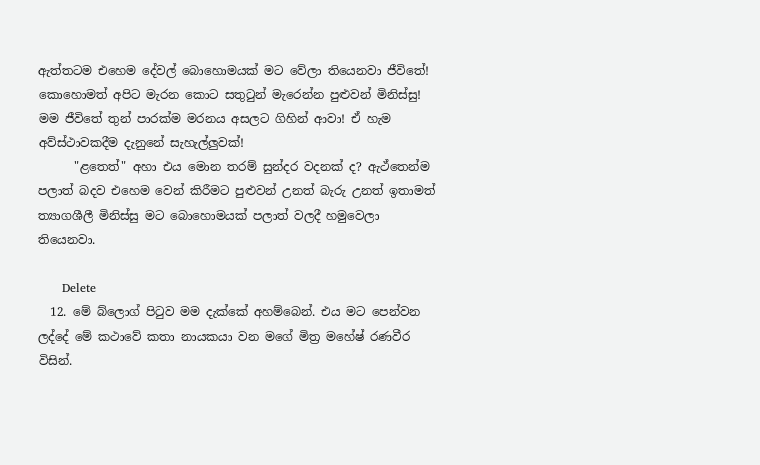ඇත්තටම එහෙම දේවල් බොහොමයක් මට වේලා තියෙනවා ජීවිතේ! කොහොමත් අපිට මැරන කොට සතුටුන් මැරෙන්න පුළුවන් මිනිස්සු! මම ජීවිතේ තුන් පාරක්ම මරනය අසලට ගිහින් ආවා! ඒ හැම අව්ස්ථාවකදීම දැනුනේ සැහැල්ලුවක්!
      "ළතෙත්" අහා එය මොන තරම් සුන්දර වදනක් ද? ඇථ්තෙන්ම පලාත් බදව එහෙම වෙන් කිරීමට පුළුවන් උනත් බැරු උනත් ඉතාමත් ත්‍යාගශීලී මිනිස්සු මට බොහොමයක් පලාත් වලදී හමුවෙලා තියෙනවා.

      Delete
  12. මේ බ්ලොග් පිටුව මම දැක්කේ අහම්බෙන්. එය මට පෙන්වන ලද්දේ මේ කථාවේ කතා නායකයා වන මගේ මිත්‍ර මහේෂ් රණවීර විසින්.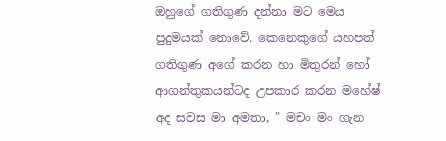ඔහුගේ ගතිගුණ දන්නා මට මෙය පුදුමයක් නොවේ. කෙනෙකුගේ යහපත් ගතිගුණ අගේ කරන හා මිතුරන් හෝ ආගන්තුකයන්ටද උපකාර කරන මහේෂ් අද සවස මා අමතා, " මචං මං ගැන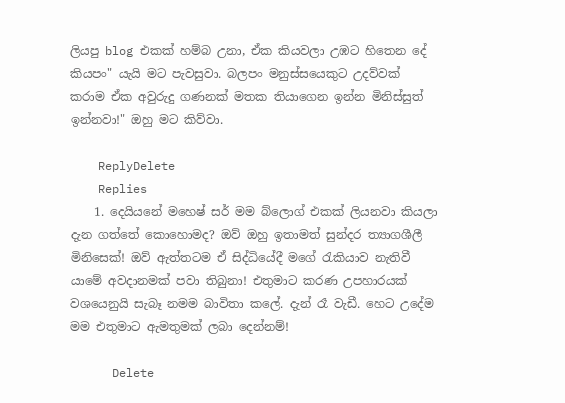ලියපු blog එකක් හම්බ උනා, ඒක කියවලා උඹට හිතෙන දේ කියපං" යැයි මට පැවසුවා. බලපං මනුස්සයෙකුට උදව්වක් කරාම ඒක අවුරුදු ගණනක් මතක තියාගෙන ඉන්න මිනිස්සුත් ඉන්නවා!" ඔහු මට කිව්වා.

    ReplyDelete
    Replies
    1. දෙයියනේ මහෙෂ් සර් මම බ්ලොග් එකක් ලියනවා කියලා දැන ගත්තේ කොහොමද? ඔව් ඔහු ඉතාමත් සුන්දර ත්‍යාගශීලී මිනිසෙක්! ඔව් ඇත්තටම ඒ සිද්ධියේදී මගේ රැකියාව නැතිවී යාමේ අවදානමක් පවා තිබුනා! එතුමාට කරණ උපහාරයක් වශයෙනුයි සැබෑ නමම බාවිතා කලේ. දැන් රෑ වැඩී. හෙට උදේම මම එතුමාට ඇමතුමක් ලබා දෙන්නම්!

      Delete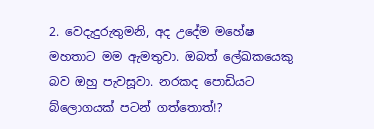2. වෙදැදුරුතුමනි, අද උදේම මහේෂ මහතාට මම ඇමතුවා. ඔබත් ලේඛකයෙකු බව ඔහු පැවසූවා. නරකද පොඩියට බ්ලොගයක් පටන් ගත්තොත්!?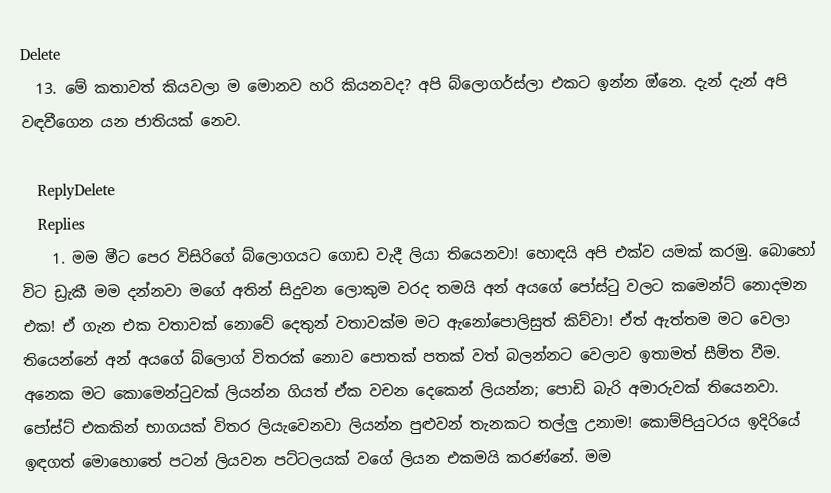Delete
  13. මේ කතාවත් කියවලා ම මොනව හරි කියනවද? අපි බ්ලොගර්ස්ලා එකට ඉන්න ඔ්නෙ. දැන් දැන් අපි වඳවීගෙන යන ජාතියක් නෙව.

    ReplyDelete
    Replies
    1. මම මීට පෙර විසිරිගේ බ්ලොගයට ගොඩ වැදී ලියා තියෙනවා! හොඳයි අපි එක්ව යමක් කරමු. බොහෝ විට ඩ්‍රැකී මම දන්නවා මගේ අතින් සිදුවන ලොකුම වරද තමයි අන් අයගේ පෝස්ටු වලට කමෙන්ට් නොදමන එක! ඒ ගැන එක වතාවක් නොවේ දෙතුන් වතාවක්ම මට ඇනෝපොලිසුත් කිව්වා! ඒත් ඇත්තම මට වෙලා තියෙන්නේ අන් අයගේ බ්ලොග් විතරක් නොව පොතක් පතක් වත් බලන්නට වෙලාව ඉතාමත් සීමිත වීම. අනෙක මට කොමෙන්ටුවක් ලියන්න ගියත් ඒක වචන දෙකෙන් ලියන්න; පොඩි බැරි අමාරුවක් තියෙනවා. පෝස්ට් එකකින් භාගයක් විතර ලියැවෙනවා ලියන්න පුළුවන් තැනකට තල්ලු උනාම! කොම්පියුටරය ඉදිරියේ ඉඳගත් මොහොතේ පටන් ලියවන පට්ටලයක් වගේ ලියන එකමයි කරණ්නේ. මම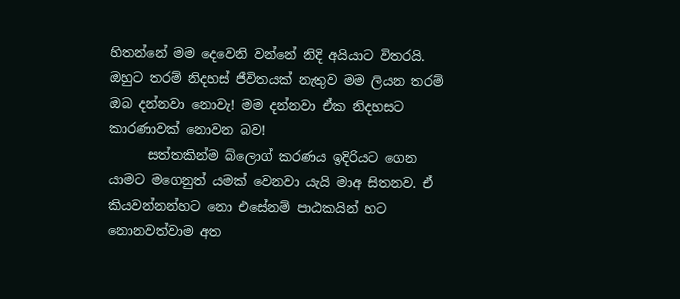හිතන්නේ මම දෙවෙනි වන්නේ නිදි අයියාට විතරයි. ඔහුට තරම් නිදහස් ජීවිතයක් නැතුව මම ලියන තරම් ඔබ දන්නවා නොවැ! මම දන්නවා ඒක නිදහසට කාරණාවක් නොවන බව!
      සත්තකින්ම බ්ලොග් කරණය ඉදිරියට ගෙන යාමට මගෙනුත් යමක් වෙනවා යැයි මාඅ සිතනව. ඒ කියවන්නන්හට නො එසේනම් පාඨකයින් හට නොනවත්වාම අත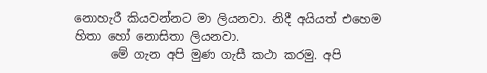නොහැරී කියවන්නට මා ලියනවා. නිදී අයියත් එහෙම හිතා හෝ නොසිතා ලියනවා.
      මේ ගැන අපි මුණ ගැසී කථා කරමු. අපි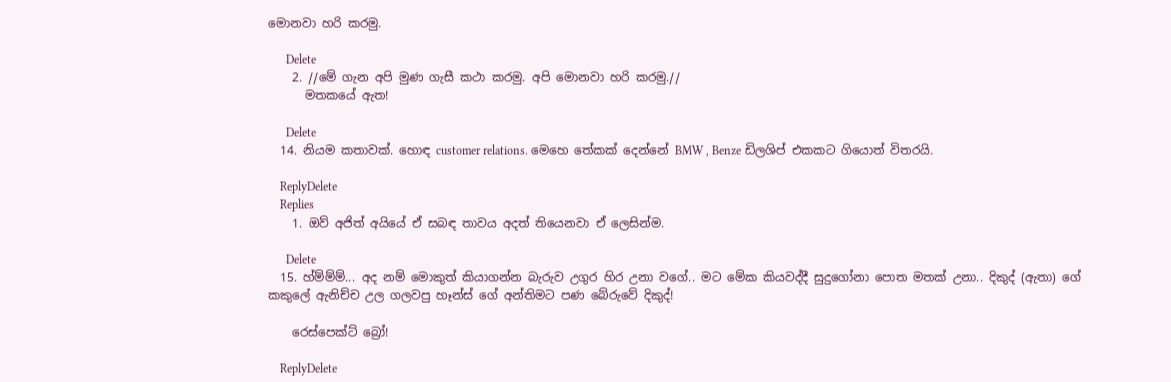මොනවා හරි කරමු.

      Delete
    2. //මේ ගැන අපි මුණ ගැසී කථා කරමු. අපි මොනවා හරි කරමු.//
      මතකයේ ඇත!

      Delete
  14. නියම කතාවක්. හොඳ customer relations. මෙහෙ තේකක් දෙන්නේ BMW , Benze ඩිලශිප් එකකට ගියොත් විතරයි.

    ReplyDelete
    Replies
    1. ඔව් අජිත් අයියේ ඒ සබඳ තාවය අදත් තියෙනවා ඒ ලෙසින්ම.

      Delete
  15. හ්ම්ම්ම්... අද නම් මොකුත් කියාගන්න බැරුව උගුර හිර උනා වගේ.. මට මේක කියවද්දී සුදුගෝනා පොත මතක් උනා.. දිකුද් (ඇතා) ගේ කකුලේ ඇනිච්ච උල ගලවපු හෑන්ස් ගේ අන්තිමට පණ බේරුවේ දිකුද්!

    රෙස්පෙක්ට් බ්‍රෝ!

    ReplyDelete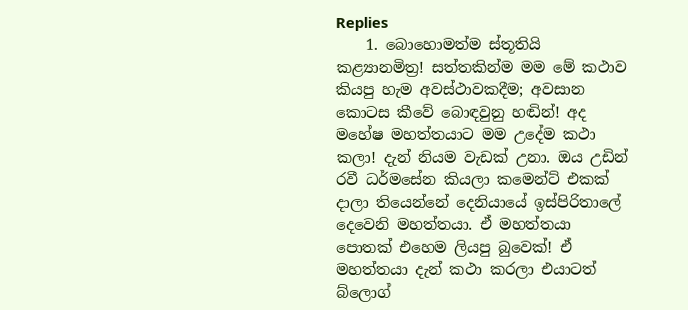Replies
    1. බොහොමත්ම ස්තූතියි කළ්‍යානමිත්‍ර! සත්තකින්ම මම මේ කථාව කියපු හැම අවස්ථාවකදීම; අවසාන කොටස කීවේ බොඳවුනු හඬින්! අද මහේෂ මහත්තයාට මම උදේම කථා කලා! දැන් නියම වැඩක් උනා. ඔය උඩින් රවී ධර්මසේන කියලා කමෙන්ට් එකක් දාලා තියෙන්නේ දෙනියායේ ඉස්පිරිතාලේ දෙවෙනි මහත්තයා. ඒ මහත්තයා පොතක් එහෙම ලියපු බුවෙක්! ඒ මහත්තයා දැන් කථා කරලා එයාටත් බ්ලොග්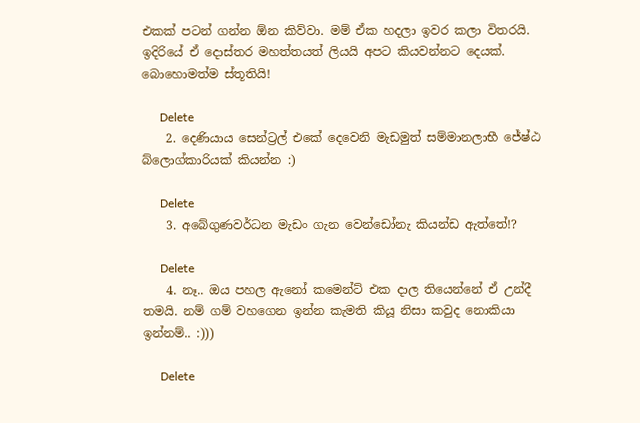එකක් පටන් ගන්න ඕන කිව්වා. මම් ඒක හදලා ඉවර කලා විතරයි. ඉදිරියේ ඒ දොස්තර මහත්තයත් ලියයි අපට කියවන්නට දෙයක්. බොහොමත්ම ස්තූතියි!

      Delete
    2. දෙණියාය සෙන්ට්‍රල් එකේ දෙවෙනි මැඩමුත් සම්මානලාභී ජේෂ්ඨ බ්ලොග්කාරියක් කියන්න :)

      Delete
    3. අබේගුණවර්ධන මැඩං ගැන වෙන්ඩෝනැ කියන්ඩ ඇත්තේ!?

      Delete
    4. නෑ.. ඔය පහල ඇනෝ කමෙන්ට් එක දාල තියෙන්නේ ඒ උන්දී තමයි. නම් ගම් වහගෙන ඉන්න කැමති කියූ නිසා කවුද නොකියා ඉන්නම්.. :)))

      Delete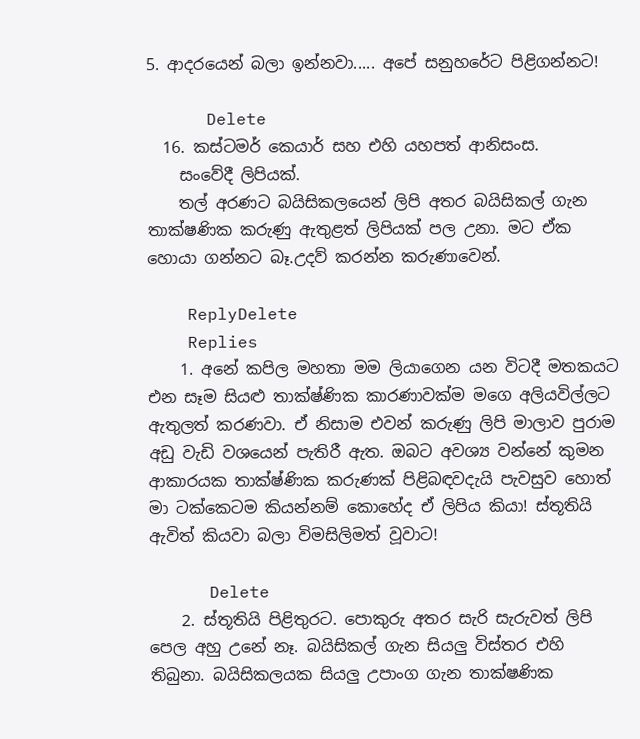5. ආදරයෙන් බලා ඉන්නවා..... අපේ සනුහරේට පිළිගන්නට!

      Delete
  16. කස්ටමර් කෙයාර් සහ එහි යහපත් ආනිසංස.
    සංවේදී ලිපියක්.
    තල් අරණට බයිසිකලයෙන් ලිපි අතර බයිසිකල් ගැන තාක්ෂණික කරුණු ඇතුළත් ලිපියක් පල උනා. මට ඒක හොයා ගන්නට බෑ.උදව් කරන්න කරුණාවෙන්.

    ReplyDelete
    Replies
    1. අනේ කපිල මහතා මම ලියාගෙන යන විටදී මතකයට එන සෑම සියළු තාක්ෂ්ණික කාරණාවක්ම මගෙ අලියවිල්ලට ඇතුලත් කරණවා. ඒ නිසාම එවන් කරුණු ලිපි මාලාව පුරාම අඩු වැඩි වශයෙන් පැතිරී ඇත. ඔබට අවශ්‍ය වන්නේ කුමන ආකාරයක තාක්ෂ්ණික කරුණක් පිළිබඳවදැයි පැවසුව හොත් මා ටක්කෙටම කියන්නම් කොහේද ඒ ලිපිය කියා! ස්තූතියි ඇවිත් කියවා බලා විමසිලිමත් වූවාට!

      Delete
    2. ස්තූතියි පිළිතුරට. පොකුරු අතර සැරි සැරුවත් ලිපි පෙල අහු උනේ නෑ. බයිසිකල් ගැන සියලු විස්තර එහි තිබුනා. බයිසිකලයක සියලු උපාංග ගැන තාක්ෂණික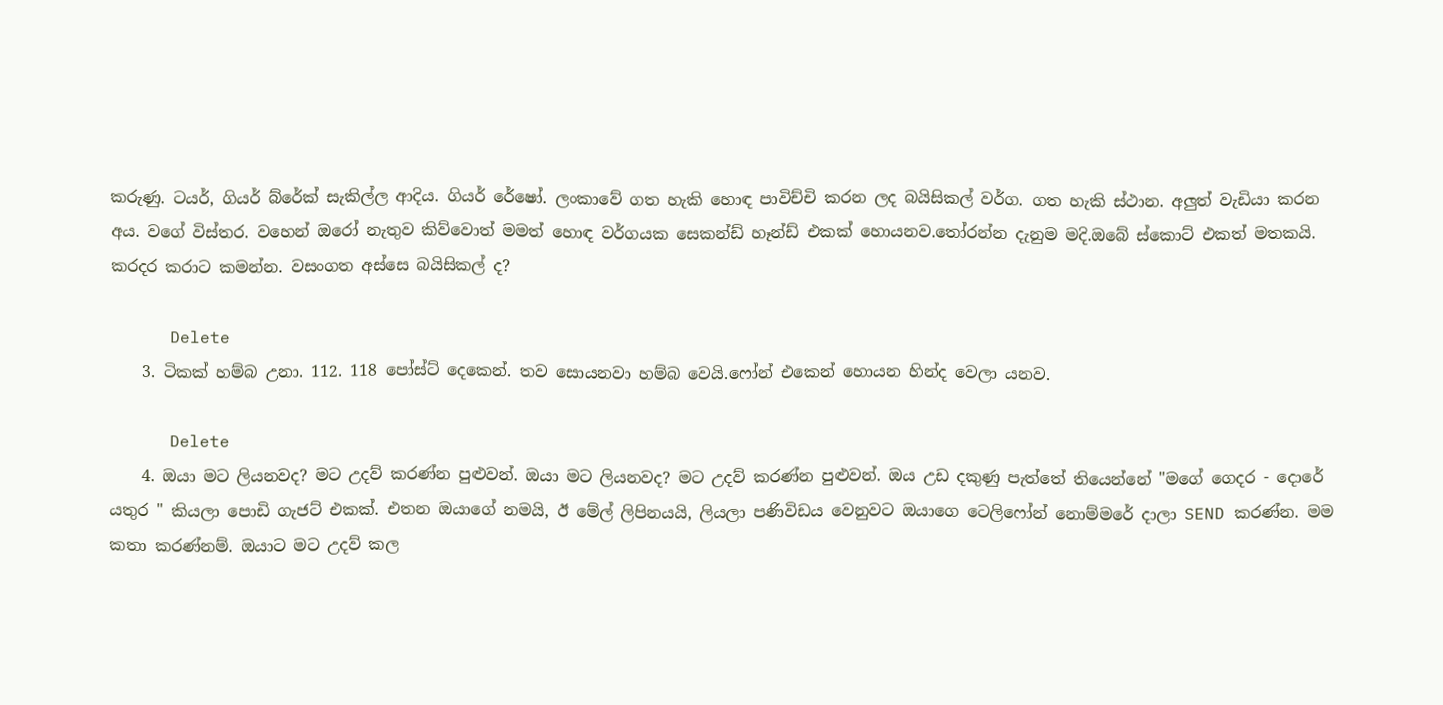කරුණු. ටයර්, ගියර් බ්රේක් සැකිල්ල ආදිය. ගියර් රේෂෝ. ලංකාවේ ගත හැකි හොඳ පාවිච්චි කරන ලද බයිසිකල් වර්ග. ගත හැකි ස්ථාන. අලුත් වැඩියා කරන අය. වගේ විස්තර. වහෙන් ඔරෝ නැතුව කිව්වොත් මමත් හොඳ වර්ගයක සෙකන්ඩ් හෑන්ඩ් එකක් හොයනව.තෝරන්න දැනුම මදි.ඔබේ ස්කොට් එකත් මතකයි. කරදර කරාට කමන්න. වසංගත අස්සෙ බයිසිකල් ද?

      Delete
    3. ටිකක් හම්බ උනා. 112. 118 පෝස්ට් දෙකෙන්. තව සොයනවා හම්බ වෙයි.ෆෝන් එකෙන් හොයන හින්ද වෙලා යනව.

      Delete
    4. ඔයා මට ලියනවද? මට උදව් කරණ්න පුළුවන්. ඔයා මට ලියනවද? මට උදව් කරණ්න පුළුවන්. ඔය උඩ දකුණු පැත්තේ තියෙන්නේ "මගේ ගෙදර - දොරේ යතුර " කියලා පොඩි ගැජට් එකක්. එතන ඔයාගේ නමයි, ඊ මේල් ලිපිනයයි, ලියලා පණිවිඩය වෙනුවට ඔයාගෙ ටෙලිෆෝන් නොම්මරේ දාලා SEND කරණ්න. මම කතා කරණ්නම්. ඔයාට මට උදව් කල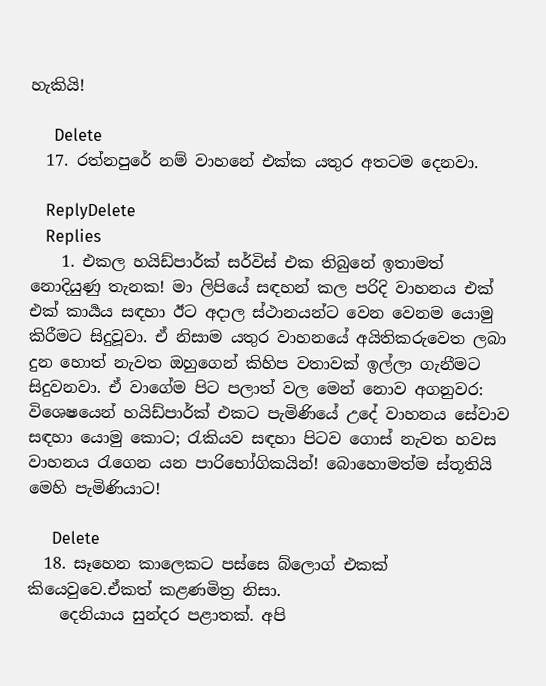හැකියි!

      Delete
  17. රත්නපුරේ නම් වාහනේ ‌එක්ක යතුර අතටම දෙනවා.

    ReplyDelete
    Replies
    1. එකල හයිඩ්පාර්ක් සර්විස් එක තිබුනේ ඉතාමත් නොදියුණු තැනක! මා ලිපියේ සඳහන් කල පරිදි වාහනය එක් එක් කාර්‍යය සඳහා ඊට අදාල ස්ථානයන්ට වෙන වෙනම යොමු කිරීමට සිදුවූවා. ඒ නිසාම යතුර වාහනයේ අයිතිකරුවෙත ලබා දුන හොත් නැවත ඔහුගෙන් කිහිප වතාවක් ඉල්ලා ගැනීමට සිදුවනවා. ඒ වාගේම පිට පලාත් වල මෙන් නොව අගනුවර: විශෙෂයෙන් හයිඩ්පාර්ක් එකට පැමිණියේ උදේ වාහනය සේවාව සඳහා යොමු කොට; රැකියව සඳහා පිටව ගොස් නැවත හවස වාහනය රැගෙන යන පාරිභෝගිකයින්! බොහොමත්ම ස්තූතියි මෙහි පැමිණියාට!

      Delete
  18. සෑහෙන කාලෙකට පස්සෙ බ්ලොග් එකක් කියෙවුවෙ.ඒකත් කළණමිත්‍ර නිසා.
    දෙනියාය සුන්දර පළාතක්. අපි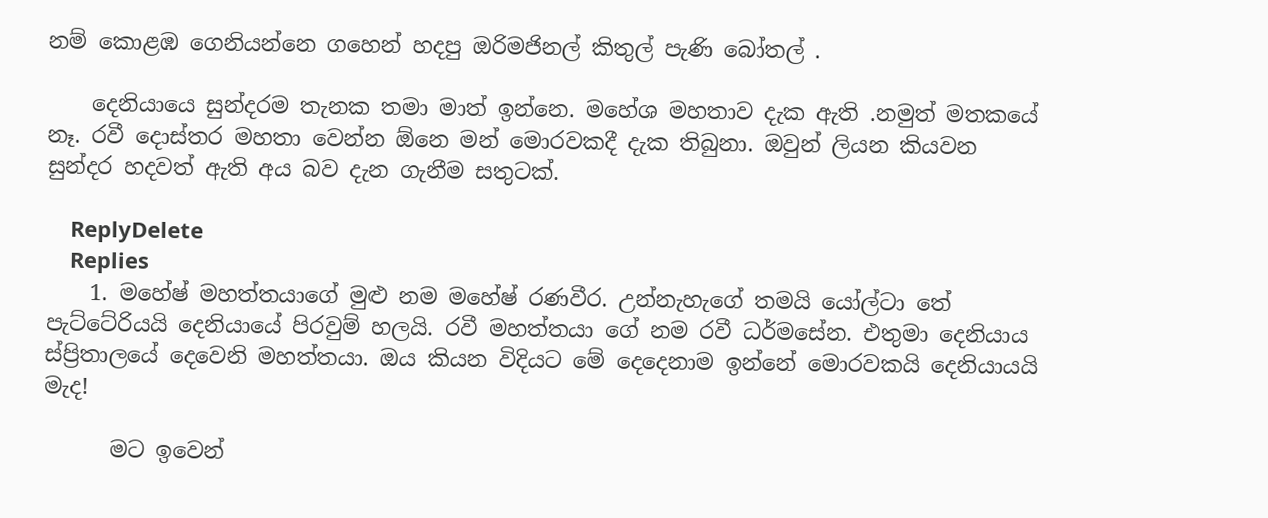නම් කොළඹ ගෙනියන්නෙ ගහෙන් හදපු ඔරිමජිනල් කිතුල් පැණි බෝතල් .

    දෙනියායෙ සුන්දරම තැනක තමා මාත් ඉන්නෙ. මහේශ මහතාව දැක ඇති .නමුත් මතකයේ නෑ. රවී දොස්තර මහතා වෙන්න ඕනෙ මන් මොරවකදී දැක තිබුනා. ඔවුන් ලියන කියවන සුන්දර හදවත් ඇති අය බව දැන ගැනීම සතුටක්.

    ReplyDelete
    Replies
    1. මහේෂ් මහත්තයාගේ මුළු නම මහේෂ් රණවීර. උන්නැහැගේ තමයි යෝල්ටා තේ පැට්ටේරියයි දෙනියායේ පිරවුම් හලයි. රවී මහත්තයා ගේ නම රවී ධර්මසේන. එතුමා දෙනියාය ස්ප්‍රිතාලයේ දෙවෙනි මහත්තයා. ඔය කියන විදියට මේ දෙදෙනාම ඉන්නේ මොරවකයි දෙනියායයි මැද!

      මට ඉවෙන්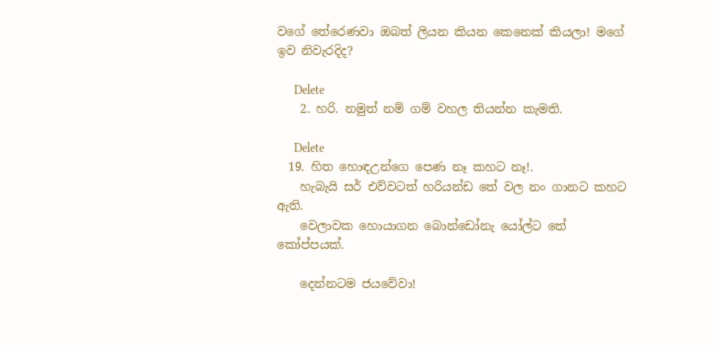වගේ තේරෙණවා ඔබත් ලියන කියන කෙනෙක් කියලා! මගේ ඉව නිවැරදිද?

      Delete
    2. හරි. නමුත් නම් ගම් වහල තියන්න කැමති.

      Delete
  19. හිත හොඳඋන්ගෙ පෙණ නෑ කහට නෑ!.
    හැබැයි සර් එව්වටත් හරියන්ඩ තේ වල නං ගානට කහට ඇති.
    වෙලාවක හොයාගන බොන්ඩෝනැ යෝල්ට තේ කෝප්පයක්.

    දෙන්නටම ජයවේවා!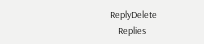ReplyDelete
    Replies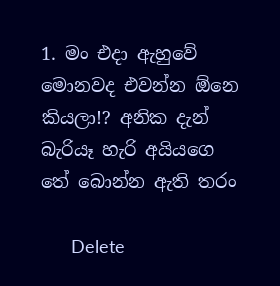1. මං එදා ඇහුවේ මොනවද එවන්න ඕනෙ කියලා!? අනික දැන් බැරියෑ හැරි අයියගෙ තේ බොන්න ඇති තරං

      Delete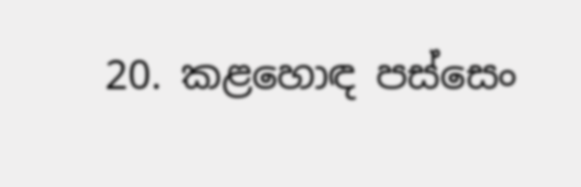20. කළහොඳ පස්සෙං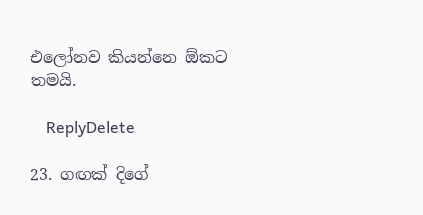එලෝනව කියන්නෙ ඕකට තමයි.

    ReplyDelete

23. ගඟක් දිගේ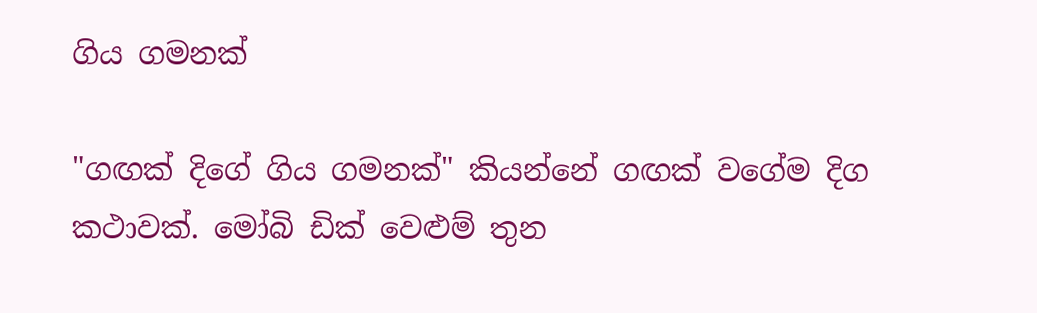ගිය ගමනක්

"ගඟක් දිගේ ගිය ගමනක්" කියන්නේ ගඟක් වගේම දිග කථාවක්. මෝබි ඩික් වෙළුම් තුන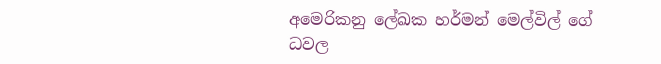අමෙරිකනු ලේඛක හර්මන් මෙල්විල් ගේ ධවල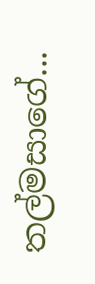තල්මසාගේ...